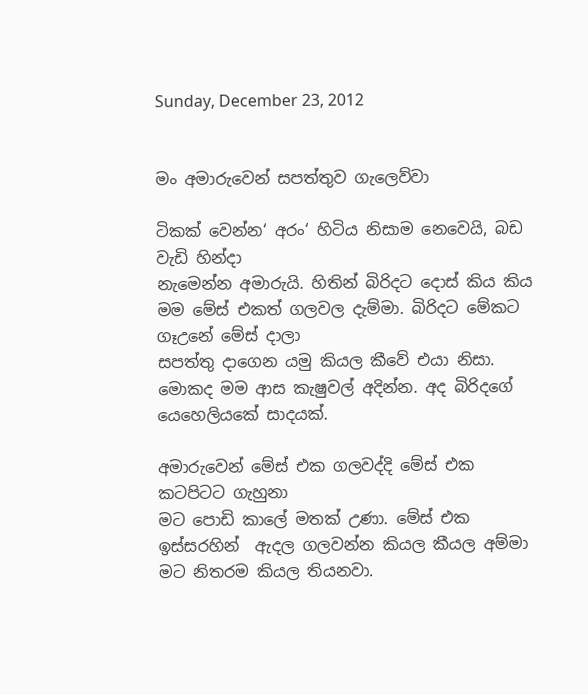Sunday, December 23, 2012


මං අමාරුවෙන් සපත්තුව ගැලෙව්වා

ටිකක් වෙන්න‘ අරං‘ හිටිය නිසාම නෙවෙයි, බඩ වැඩි හින්දා
නැමෙන්න අමාරුයි. හිතින් බිරිදට දොස් කිය කිය මම මේස් එකත් ගලවල දැම්මා. බිරිදට මේකට ගෑඋනේ මේස් දාලා
සපත්තු දාගෙන යමු කියල කීවේ එයා නිසා. මොකද මම ආස කැෂුවල් අදින්න. අද බිරිදගේ යෙහෙලියකේ සාදයක්.

අමාරුවෙන් මේස් එක ගලවද්දි මේස් එක කටපිටට ගැහුනා
මට පොඩි කාලේ මතක් උණා. මේස් එක ඉස්සරහින්  ඇදල ගලවන්න කියල කීයල අම්මා මට නිතරම කියල තියනවා.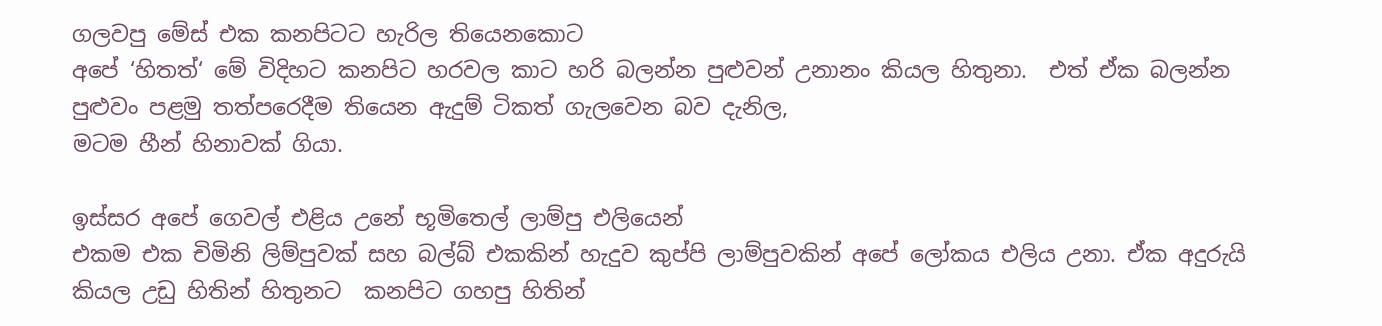ගලවපු මේස් එක කනපිටට හැරිල තියෙනකොට
අපේ ‘හිතත්‘ මේ විදිහට කනපිට හරවල කාට හරි බලන්න පුළුවන් උනානං කියල හිතුනා.  එත් ඒක බලන්න පුළුවං පළමු තත්පරෙදීම තියෙන ඇදුම් ටිකත් ගැලවෙන බව දැනිල,
මටම හීන් හිනාවක් ගියා.

ඉස්සර අපේ ගෙවල් එළිය උනේ භූමිතෙල් ලාම්පු එලියෙන්
එකම එක චිමිනි ලිම්පුවක් සහ බල්බ් එකකින් හැදුව කුප්පි ලාම්පුවකින් අපේ ලෝකය එලිය උනා. ඒක අදුරුයි කියල උඩු හිතින් හිතුනට  කනපිට ගහපු හිතින්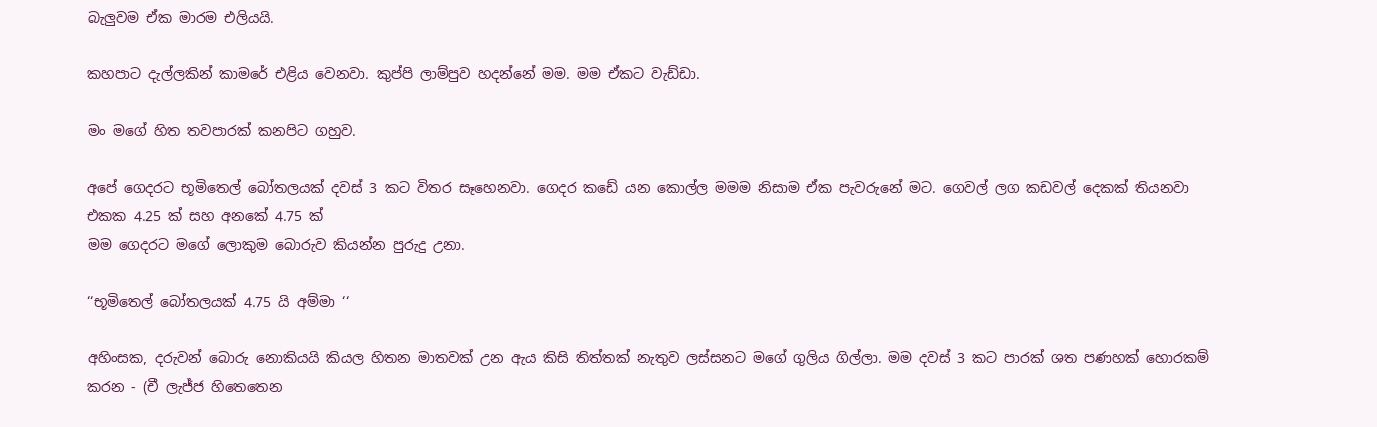බැලුවම ඒක මාරම එලියයි.

කහපාට දැල්ලකින් කාමරේ එළිය වෙනවා. කුප්පි ලාම්පුව හදන්නේ මම. මම ඒකට වැඩ්ඩා.

මං මගේ හිත තවපාරක් කනපිට ගහුව.

අපේ ගෙදරට භූමිතෙල් බෝතලයක් දවස් 3 කට විතර සෑහෙනවා. ගෙදර කඩේ යන කොල්ල මමම නිසාම ඒක පැවරුනේ මට. ගෙවල් ලග කඩවල් දෙකක් තියනවා එකක 4.25 ක් සහ අනකේ 4.75 ක්
මම ගෙදරට මගේ ලොකුම බොරුව කියන්න පුරුදු උනා.

‘‘භූමිතෙල් බෝතලයක් 4.75 යි අම්මා ‘‘

අහිංසක, දරුවන් බොරු නොකියයි කියල හිතන මාතවක් උන ඇය කිසි තිත්තක් නැතුව ලස්සනට මගේ ගුලිය ගිල්ලා. මම දවස් 3 කට පාරක් ශත පණහක් හොරකම් කරන - (චී ලැජ්ජ හිතෙතෙන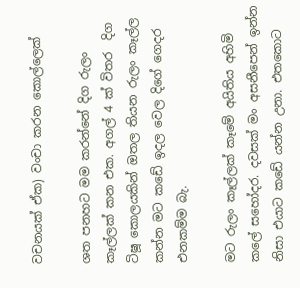වචනයක් ඒක) වංචා කරන කොල්ලෙක්

ශත පනහට මම කරන්නේ දිග රුලං කෑල්ලක් කන එක. අගල් 4 ක් විතර  දිග ටිෂූ කොලයකින් ඔතල තියන රුලං කෑල්ල කන්න මට කඩේ ඉදල වෙල දිගේ ගෙදර එනකම්ම බැ.

මට රුලං කෑල්ලක් කෑමේ අයිතිය අහිමි කලේ සහෝදර. දවසක් මං අසනීපෙන් ඉන්න නිසා එයාට කඩේ යන්න උනා. එතකොට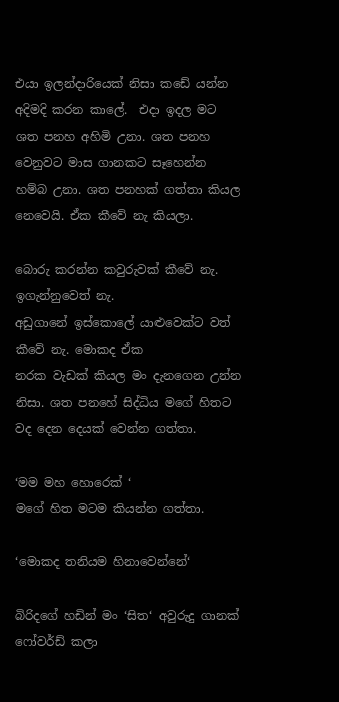එයා ඉලන්දාරියෙක් නිසා කඩේ යන්න අදිමදි කරන කාලේ.  එදා ඉදල මට ශත පනහ අහිමි උනා. ශත පනහ වෙනුවට මාස ගානකට සෑහෙන්න හම්බ උනා. ශත පනහක් ගත්තා කියල නෙවෙයි. ඒක කීවේ නැ කියලා.

බොරු කරන්න කවුරුවක් කීවේ නැ. ඉගැන්නුවෙත් නැ.
අඩුගානේ ඉස්කොලේ යාළුවෙක්ට වත් කීවේ නැ. මොකද ඒක
නරක වැඩක් කියල මං දැනගෙන උන්න නිසා. ශත පනහේ සිද්ධිය මගේ හිතට වද දෙන දෙයක් වෙන්න ගත්තා.

‘මම මහ හොරෙක් ‘
මගේ හිත මටම කියන්න ගත්තා.

‘මොකද තනියම හිනාවෙන්නේ‘

බිරිදගේ හඩින් මං ‘සිත‘ අවුරුදු ගානක් ෆෝවර්ඩ් කලා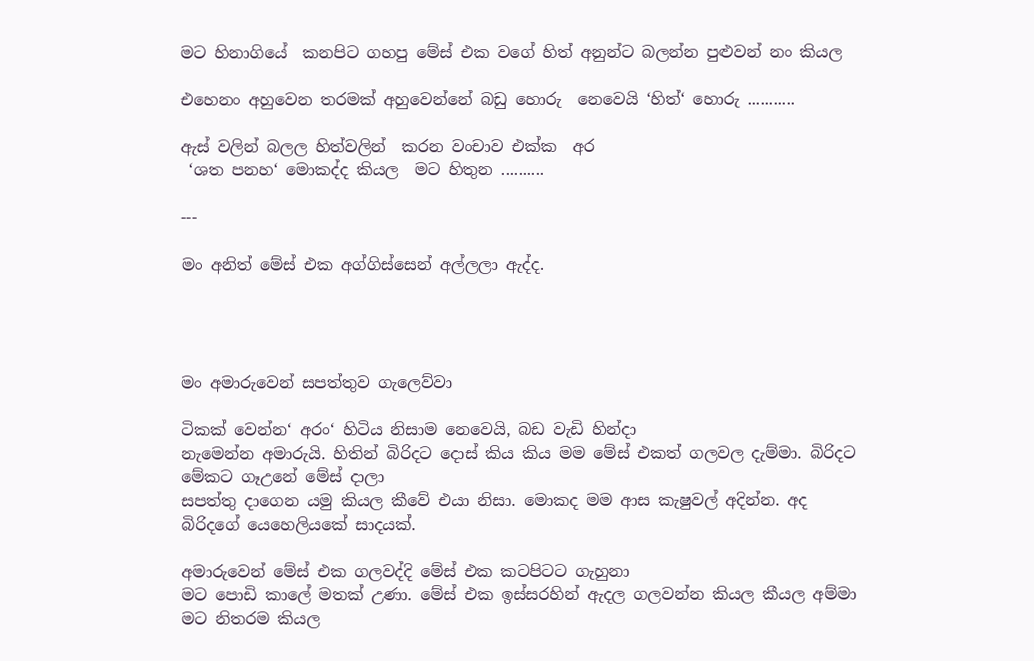මට හිනාගියේ  කනපිට ගහපු මේස් එක වගේ හිත් අනුන්ට බලන්න පුළුවන් නං කියල

එහෙනං අහුවෙන තරමක් අහුවෙන්නේ බඩු හොරු  නෙවෙයි ‘හිත්‘ හොරු ...........

ඇස් වලින් බලල හිත්වලින්  කරන වංචාව එක්ක  අර
 ‘ශත පනහ‘ මොකද්ද කියල  මට හිතුන ..........

---

මං අනිත් මේස් එක අග්ගිස්සෙන් අල්ලලා ඇද්ද.




මං අමාරුවෙන් සපත්තුව ගැලෙව්වා

ටිකක් වෙන්න‘ අරං‘ හිටිය නිසාම නෙවෙයි, බඩ වැඩි හින්දා
නැමෙන්න අමාරුයි. හිතින් බිරිදට දොස් කිය කිය මම මේස් එකත් ගලවල දැම්මා. බිරිදට මේකට ගෑඋනේ මේස් දාලා
සපත්තු දාගෙන යමු කියල කීවේ එයා නිසා. මොකද මම ආස කැෂුවල් අදින්න. අද බිරිදගේ යෙහෙලියකේ සාදයක්.

අමාරුවෙන් මේස් එක ගලවද්දි මේස් එක කටපිටට ගැහුනා
මට පොඩි කාලේ මතක් උණා. මේස් එක ඉස්සරහින් ඇදල ගලවන්න කියල කීයල අම්මා මට නිතරම කියල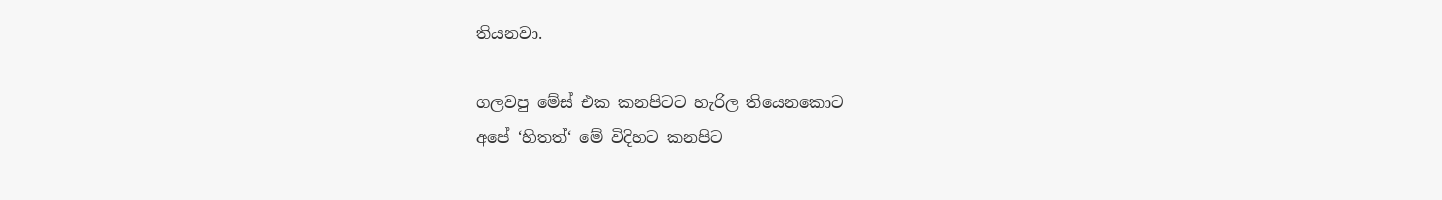තියනවා.

ගලවපු මේස් එක කනපිටට හැරිල තියෙනකොට
අපේ ‘හිතත්‘ මේ විදිහට කනපිට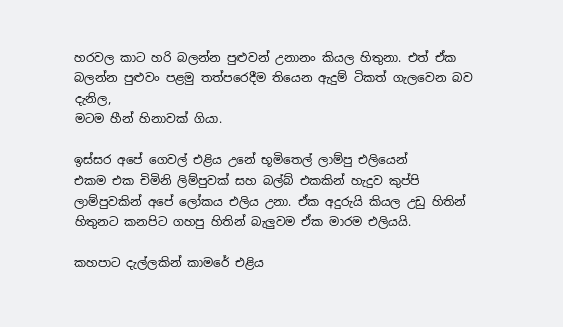හරවල කාට හරි බලන්න පුළුවන් උනානං කියල හිතුනා. එත් ඒක බලන්න පුළුවං පළමු තත්පරෙදීම තියෙන ඇදුම් ටිකත් ගැලවෙන බව දැනිල,
මටම හීන් හිනාවක් ගියා.

ඉස්සර අපේ ගෙවල් එළිය උනේ භූමිතෙල් ලාම්පු එලියෙන්
එකම එක චිමිනි ලිම්පුවක් සහ බල්බ් එකකින් හැදුව කුප්පි ලාම්පුවකින් අපේ ලෝකය එලිය උනා. ඒක අදුරුයි කියල උඩු හිතින් හිතුනට කනපිට ගහපු හිතින් බැලුවම ඒක මාරම එලියයි.

කහපාට දැල්ලකින් කාමරේ එළිය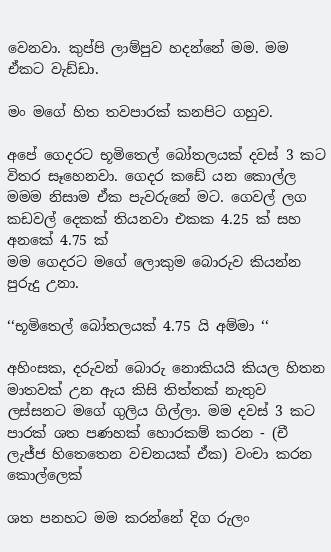වෙනවා. කුප්පි ලාම්පුව හදන්නේ මම. මම ඒකට වැඩ්ඩා.

මං මගේ හිත තවපාරක් කනපිට ගහුව.

අපේ ගෙදරට භූමිතෙල් බෝතලයක් දවස් 3 කට විතර සෑහෙනවා. ගෙදර කඩේ යන කොල්ල මමම නිසාම ඒක පැවරුනේ මට. ගෙවල් ලග කඩවල් දෙකක් තියනවා එකක 4.25 ක් සහ අනකේ 4.75 ක්
මම ගෙදරට මගේ ලොකුම බොරුව කියන්න පුරුදු උනා.

‘‘භූමිතෙල් බෝතලයක් 4.75 යි අම්මා ‘‘

අහිංසක, දරුවන් බොරු නොකියයි කියල හිතන මාතවක් උන ඇය කිසි තිත්තක් නැතුව ලස්සනට මගේ ගුලිය ගිල්ලා. මම දවස් 3 කට පාරක් ශත පණහක් හොරකම් කරන - (චී ලැජ්ජ හිතෙතෙන වචනයක් ඒක) වංචා කරන කොල්ලෙක්

ශත පනහට මම කරන්නේ දිග රුලං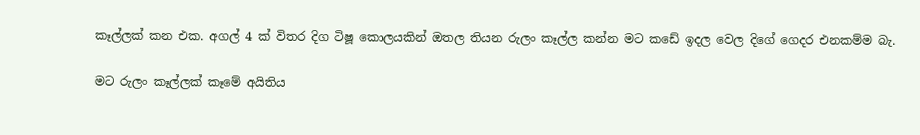කෑල්ලක් කන එක. අගල් 4 ක් විතර දිග ටිෂූ කොලයකින් ඔතල තියන රුලං කෑල්ල කන්න මට කඩේ ඉදල වෙල දිගේ ගෙදර එනකම්ම බැ.

මට රුලං කෑල්ලක් කෑමේ අයිතිය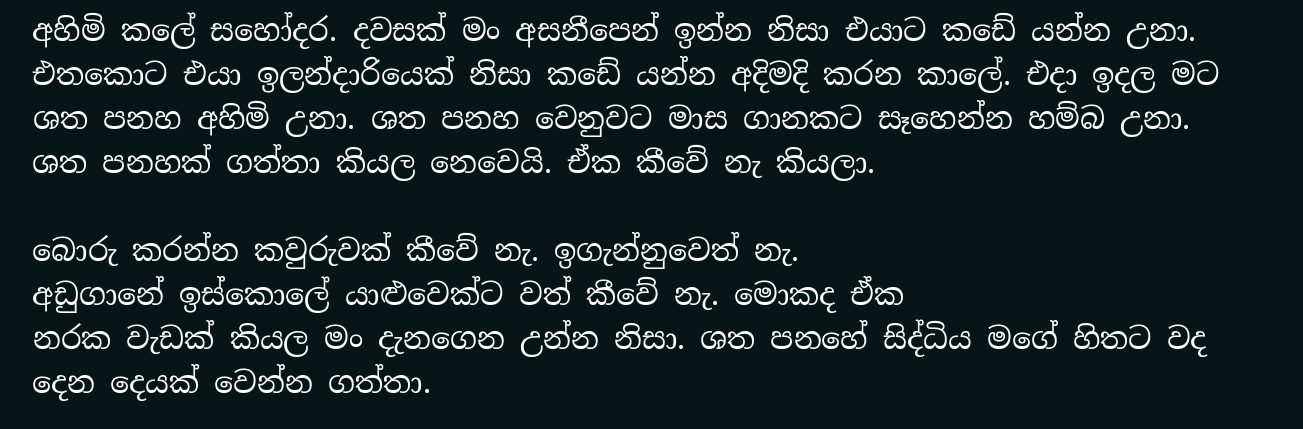අහිමි කලේ සහෝදර. දවසක් මං අසනීපෙන් ඉන්න නිසා එයාට කඩේ යන්න උනා. එතකොට එයා ඉලන්දාරියෙක් නිසා කඩේ යන්න අදිමදි කරන කාලේ. එදා ඉදල මට ශත පනහ අහිමි උනා. ශත පනහ වෙනුවට මාස ගානකට සෑහෙන්න හම්බ උනා. ශත පනහක් ගත්තා කියල නෙවෙයි. ඒක කීවේ නැ කියලා.

බොරු කරන්න කවුරුවක් කීවේ නැ. ඉගැන්නුවෙත් නැ.
අඩුගානේ ඉස්කොලේ යාළුවෙක්ට වත් කීවේ නැ. මොකද ඒක
නරක වැඩක් කියල මං දැනගෙන උන්න නිසා. ශත පනහේ සිද්ධිය මගේ හිතට වද දෙන දෙයක් වෙන්න ගත්තා.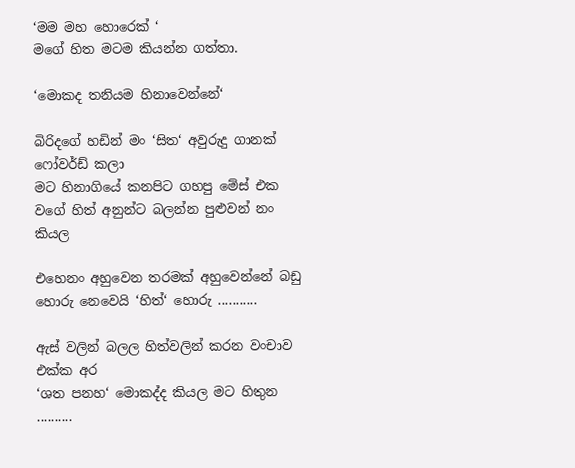‘මම මහ හොරෙක් ‘
මගේ හිත මටම කියන්න ගත්තා.

‘මොකද තනියම හිනාවෙන්නේ‘

බිරිදගේ හඩින් මං ‘සිත‘ අවුරුදු ගානක් ෆෝවර්ඩ් කලා
මට හිනාගියේ කනපිට ගහපු මේස් එක වගේ හිත් අනුන්ට බලන්න පුළුවන් නං කියල

එහෙනං අහුවෙන තරමක් අහුවෙන්නේ බඩු හොරු නෙවෙයි ‘හිත්‘ හොරු ...........

ඇස් වලින් බලල හිත්වලින් කරන වංචාව එක්ක අර
‘ශත පනහ‘ මොකද්ද කියල මට හිතුන ..........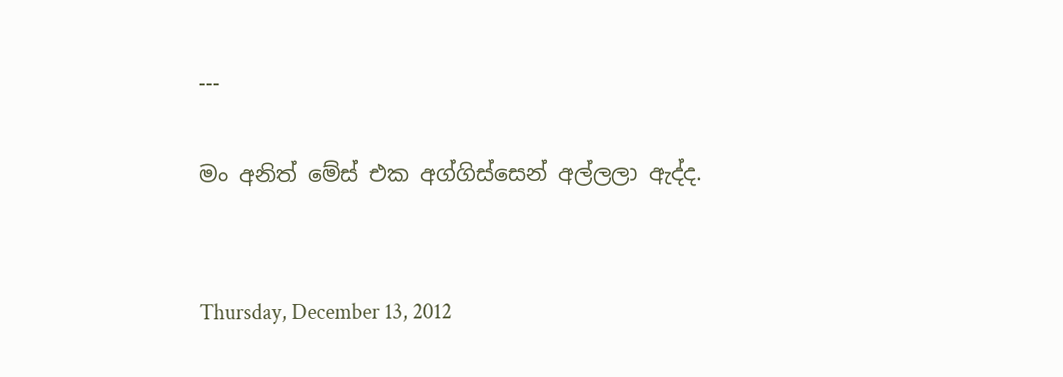---

මං අනිත් මේස් එක අග්ගිස්සෙන් අල්ලලා ඇද්ද.


Thursday, December 13, 2012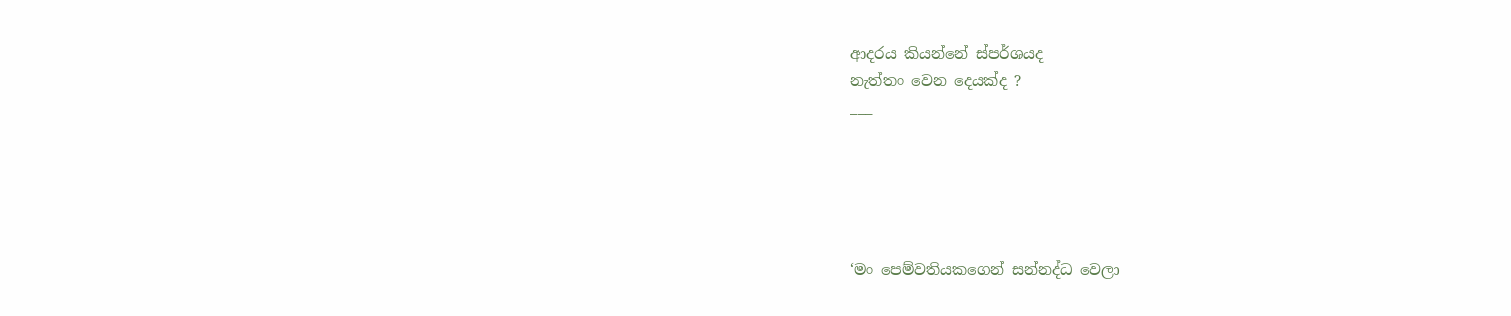ආදරය කියන්නේ ස්පර්ශයද
නැත්තං වෙන දෙයක්ද ?
___





‘මං පෙම්වතියකගෙන් සන්නද්ධ වෙලා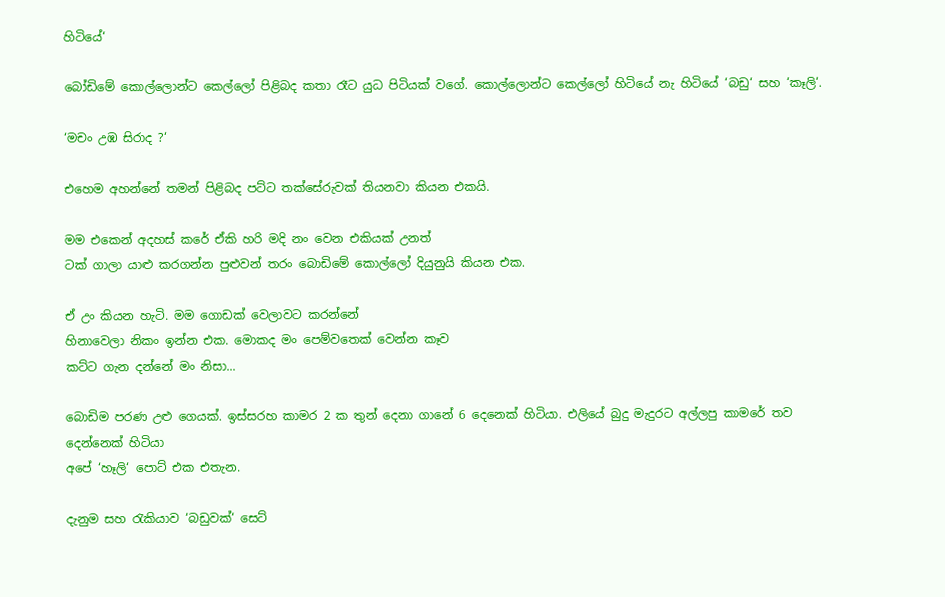හිටියේ‘

බෝඩිමේ කොල්ලොන්ට කෙල්ලෝ පිළිබද කතා රෑට යුධ පිටියක් වගේ. කොල්ලොන්ට කෙල්ලෝ හිටියේ නැ හිටියේ ‘බඩු‘ සහ ‘කෑලි‘.

‘මචං උඹ සිරාද ?‘

එහෙම අහන්නේ තමන් පිළිබද පට්ට තක්සේරුවක් තියනවා කියන එකයි.

මම එකෙන් අදහස් කරේ ඒකි හරි මදි නං වෙන එකියක් උනත්
ටක් ගාලා යාළු කරගන්න පුළුවන් තරං බොඩිමේ කොල්ලෝ දියුනුයි කියන එක.

ඒ උං කියන හැටි. මම ගොඩක් වෙලාවට කරන්නේ
හිනාවෙලා නිකං ඉන්න එක. මොකද මං පෙම්වතෙක් වෙන්න කෑව
කට්ට ගැන දන්නේ මං නිසා...

බොඩිම පරණ උළු ගෙයක්. ඉස්සරහ කාමර 2 ක තුන් දෙනා ගානේ 6 දෙනෙක් හිටියා. එලියේ බුදු මැදුරට අල්ලපු කාමරේ තව දෙන්නෙක් හිටියා
අපේ ‘හෑලි‘ පොට් එක එතැන.

දැනුම සහ රැකියාව ‘බඩුවක්‘ සෙට්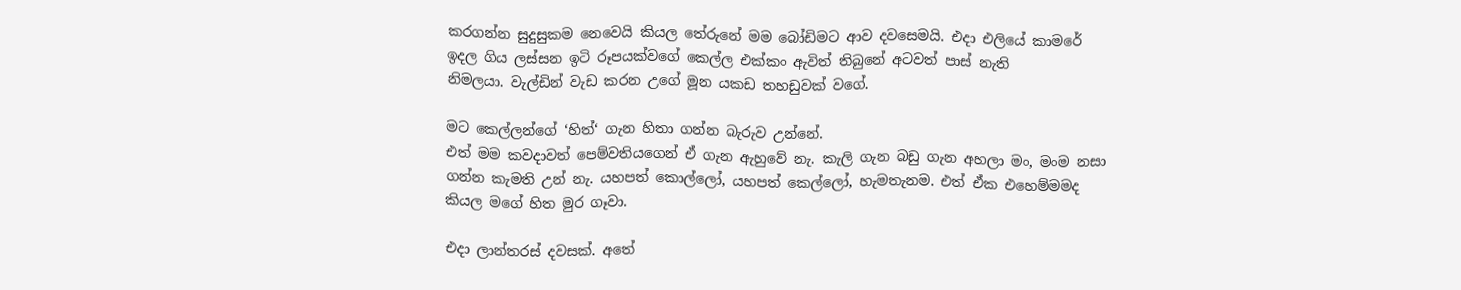කරගන්න සුදුසුකම නෙවෙයි කියල තේරුනේ මම බෝඩිමට ආව දවසෙමයි. එදා එලියේ කාමරේ ඉදල ගිය ලස්සන ඉටි රූපයක්වගේ කෙල්ල එක්කං ඇවිත් තිබුනේ අටවත් පාස් නැති
නිමලයා. වැල්ඩින් වැඩ කරන උගේ මූන යකඩ තහඩුවක් වගේ.

මට කෙල්ලන්ගේ ‘හිත්‘ ගැන හිතා ගන්න බැරුව උන්නේ.
එත් මම කවදාවත් පෙම්වතියගෙන් ඒ ගැන ඇහුවේ නැ. කැලි ගැන බඩු ගැන අහලා මං, මංම නසා ගන්න කැමති උන් නැ. යහපත් කොල්ලෝ, යහපත් කෙල්ලෝ, හැමතැනම. එත් ඒක එහෙම්මමද කියල මගේ හිත මුර ගෑවා.

එදා ලාන්තරස් දවසක්. අතේ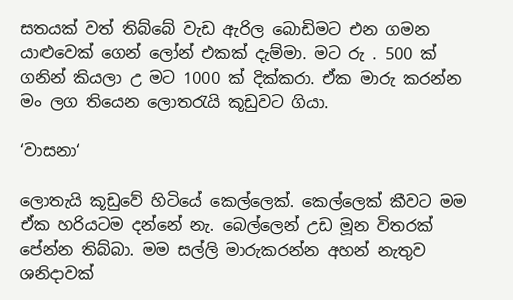සතයක් වත් තිබ්බේ වැඩ ඇරිල බොඩිමට එන ගමන යාළුවෙක් ගෙන් ලෝන් එකක් දැම්මා. මට රු . 500 ක් ගනින් කියලා උ මට 1000 ක් දික්කරා. ඒක මාරු කරන්න මං ලග තියෙන ලොතරැයි කූඩුවට ගියා.

‘වාසනා‘

ලොතැයි කූඩුවේ හිටියේ කෙල්ලෙක්. කෙල්ලෙක් කීවට මම ඒක හරියටම දන්නේ නැ. බෙල්ලෙන් උඩ මූන විතරක් පේන්න තිබ්බා. මම සල්ලි මාරුකරන්න අහන් නැතුව ශනිදාවක්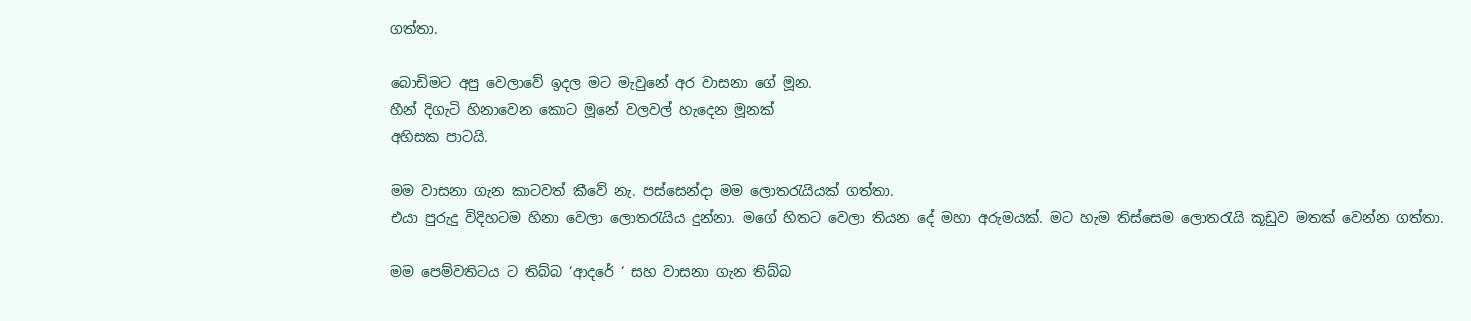ගත්තා.

බොඩිමට අපු වෙලාවේ ඉදල මට මැවුනේ අර වාසනා ගේ මූන.
හීන් දිගැටි හිනාවෙන කොට මූනේ වලවල් හැදෙන මූනක්
අහිසක පාටයි.

මම වාසනා ගැන කාටවත් කීවේ නැ. පස්සෙන්දා මම ලොතරැයියක් ගත්තා.
එයා පුරුදු විදිහටම හිනා වෙලා ලොතරැයිය දුන්නා. මගේ හිතට වෙලා තියන දේ මහා අරුමයක්. මට හැම තිස්සෙම ලොතරැයි කූඩුව මතක් වෙන්න ගත්තා.

මම පෙම්වතිටය ට තිබ්බ ‘ආදරේ ‘ සහ වාසනා ගැන තිබ්බ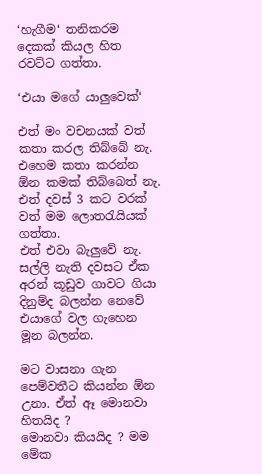‘හැගීම‘ තනිකරම දෙකක් කියල හිත රවට්ට ගත්තා.

‘එයා මගේ යාලුවෙක්‘

එත් මං වචනයක් වත් කතා කරල තිබ්බේ නැ. එහෙම කතා කරන්න ඕන කමක් තිබ්බෙත් නැ. එත් දවස් 3 කට වරක් වත් මම ලොතරැයියක් ගත්තා.
එත් එවා බැලුවේ නැ. සල්ලි නැති දවසට ඒක අරන් කූඩුව ගාවට ගියා
දිනුම්ද බලන්න නෙවේ
එයාගේ වල ගැහෙන මූන බලන්න.

මට වාසනා ගැන පෙම්වතීට කියන්න ඕන උනා. ඒත් ඈ මොනවා හිතයිද ?
මොනවා කියයිද ? මම මේක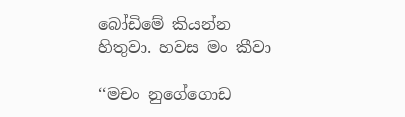බෝඩිමේ කියන්න හිතුවා. හවස මං කීවා

‘‘මචං නුගේගොඩ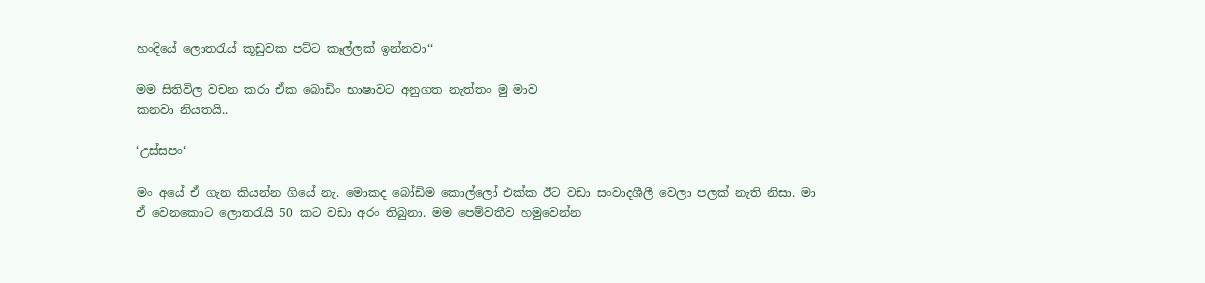හංදියේ ලොතරැය් කූඩුවක පට්ට කෑල්ලක් ඉන්නවා‘‘

මම සිතිවිල වචන කරා ඒක බොඩිං භාෂාවට අනුගත නැත්තං මු මාව
කනවා නියතයි..

‘උස්සපං‘

මං අයේ ඒ ගැන කියන්න ගියේ නැ. මොකද බෝඩිම කොල්ලෝ එක්ක ඊට වඩා සංවාදශීලී වෙලා පලක් නැති නිසා. මා ඒ වෙනකොට ලොතරැයි 50 කට වඩා අරං තිබුනා. මම පෙම්වතීව හමුවෙන්න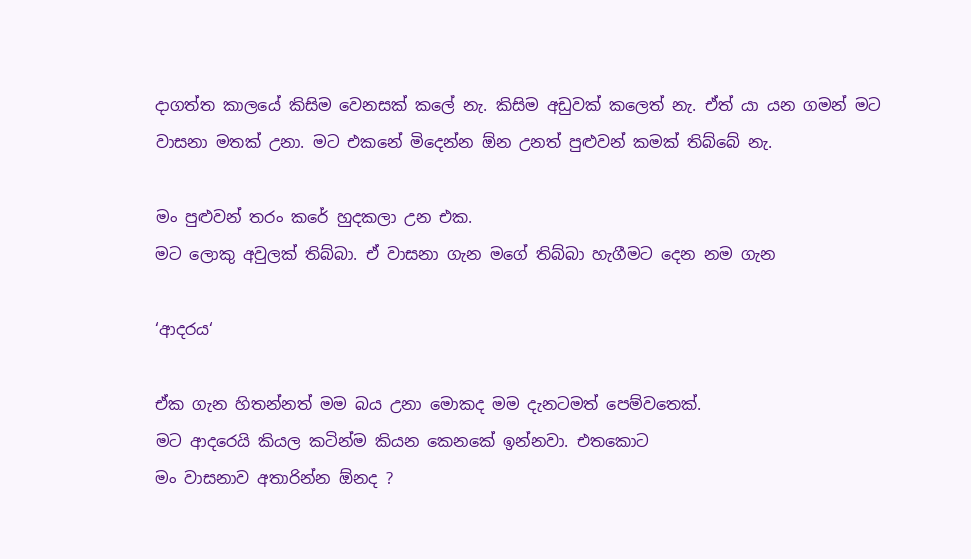දාගත්ත කාලයේ කිසිම වෙනසක් කලේ නැ. කිසිම අඩුවක් කලෙත් නැ. ඒත් යා යන ගමන් මට වාසනා මතක් උනා. මට එකනේ මිදෙන්න ඕන උනත් පුළුවන් කමක් තිබ්බේ නැ.

මං පුළුවන් තරං කරේ හුදකලා උන එක.
මට ලොකු අවුලක් තිබ්බා. ඒ වාසනා ගැන මගේ තිබ්බා හැගීමට දෙන නම ගැන

‘ආදරය‘

ඒක ගැන හිතන්නත් මම බය උනා මොකද මම දැනටමත් පෙම්වතෙක්.
මට ආදරෙයි කියල කටින්ම කියන කෙනකේ ඉන්නවා. එතකොට
මං වාසනාව අතාරින්න ඕනද ?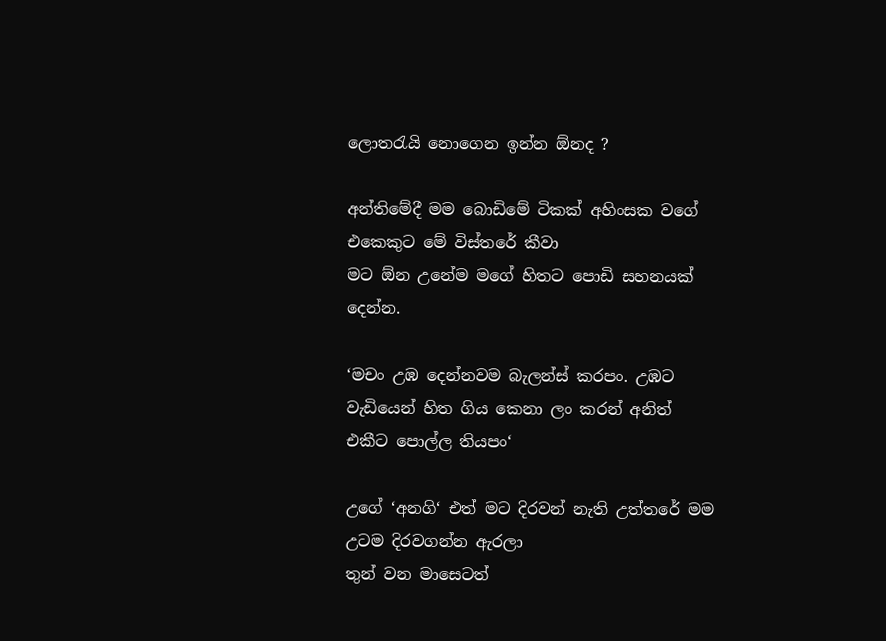ලොතරැයි නොගෙන ඉන්න ඕනද ?

අන්තිමේදී මම බොඩිමේ ටිකක් අහිංසක වගේ එකෙකුට මේ විස්තරේ කීවා
මට ඕන උනේම මගේ හිතට පොඩි සහනයක් දෙන්න.

‘මචං උඹ දෙන්නවම බැලන්ස් කරපං. උඹට වැඩියෙන් හිත ගිය කෙනා ලං කරන් අනිත් එකීට පොල්ල තියපං‘

උගේ ‘අනගි‘ එත් මට දිරවන් නැති උත්තරේ මම උටම දිරවගන්න ඇරලා
තුන් වන මාසෙටත්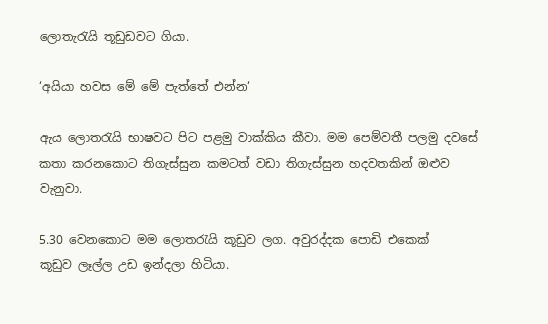ලොතැරැයි තූඩුඩවට ගියා.

‘අයියා හවස මේ මේ පැත්තේ එන්න‘

ඇය ලොතරැයි භාෂවට පිට පළමු වාක්කිය කීවා. මම පෙම්වතී පලමු දවසේ කතා කරනකොට තිගැස්සුන කමටත් වඩා තිගැස්සුන හදවතකින් ඔළුව වැනුවා.

5.30 වෙනකොට මම ලොතරැයි කූඩුව ලග. අවුරද්දක පොඩි එකෙක්
කූඩුව ලෑල්ල උඩ ඉන්දලා හිටියා.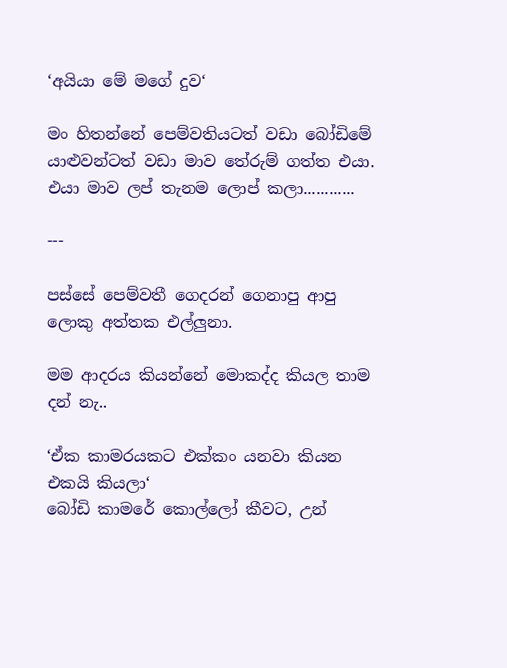‘අයියා මේ මගේ දුව‘

මං හිතන්නේ පෙම්වතියටත් වඩා බෝඩිමේ යාළුවන්ටත් වඩා මාව තේරුම් ගත්ත එයා. එයා මාව ලප් තැනම ලොප් කලා............

---

පස්සේ පෙම්වතී ගෙදරන් ගෙනාපු ආපු ලොකු අත්තක එල්ලුනා.

මම ආදරය කියන්නේ මොකද්ද කියල තාම දන් නැ..

‘ඒක කාමරයකට එක්කං යනවා කියන එකයි කියලා‘
බෝඩි කාමරේ කොල්ලෝ කීවට, උන්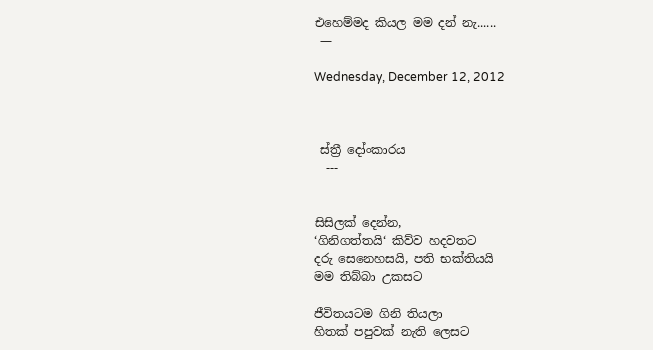එහෙම්මද කියල මම දන් නැ......
 —

Wednesday, December 12, 2012



 ස්ත්‍රී දෝංකාරය
  ---


සිසිලක් දෙන්න,
‘ගිනිගත්තයි‘ කිව්ව හදවතට
දරු සෙනෙහසයි, පති භක්තියයි
මම තිබ්බා උකසට

ජීවිතයටම ගිනි තියලා
හිතක් පපුවක් නැති ලෙසට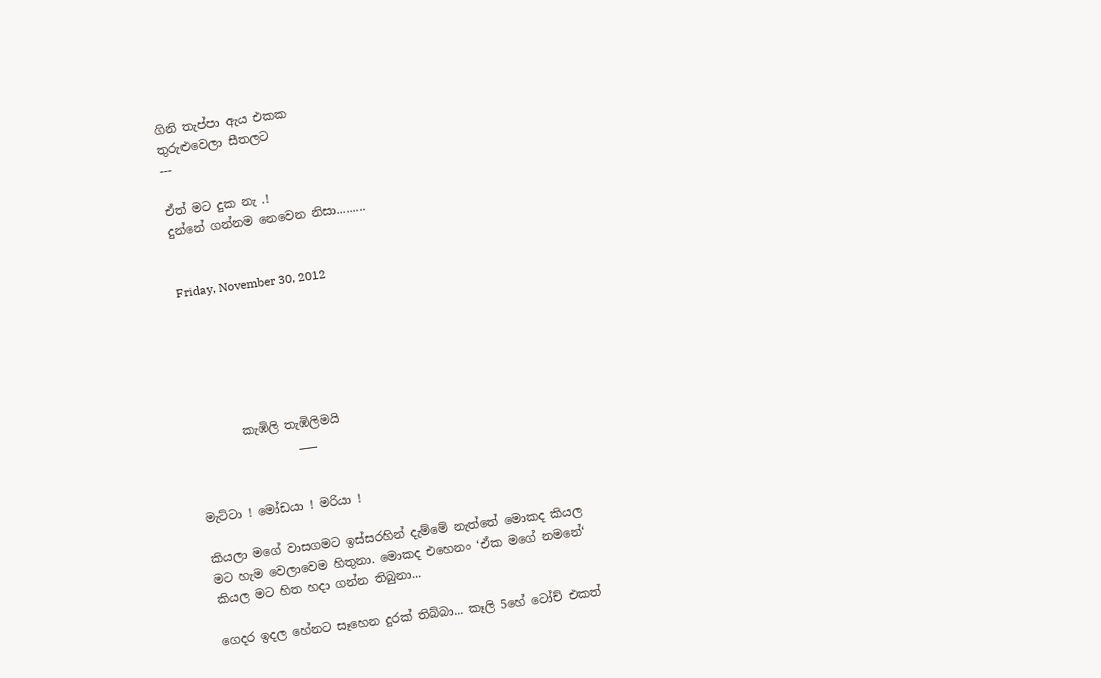ගිනි තැප්පා ඇය එකක
තුරුළුවෙලා සීතලට
---

ඒත් මට දුක නැ .!
දුන්නේ ගන්නම නෙවෙන නිසා.........


Friday, November 30, 2012






        කැඹිලි තැඹිලිමයි
                 ___


මැට්ටා ! මෝඩයා ! මරියා !

කියලා මගේ වාසගමට ඉස්සරහින් දැම්මේ නැත්තේ මොකද කියල
මට හැම වෙලාවෙම හිතුනා. මොකද එහෙනං ‘ඒක මගේ නමනේ‘
කියල මට හිත හදා ගන්න තිබුනා...

ගෙදර ඉදල හේනට සෑහෙන දුරක් තිබ්බා... කෑලි 5හේ ටෝච් එකත්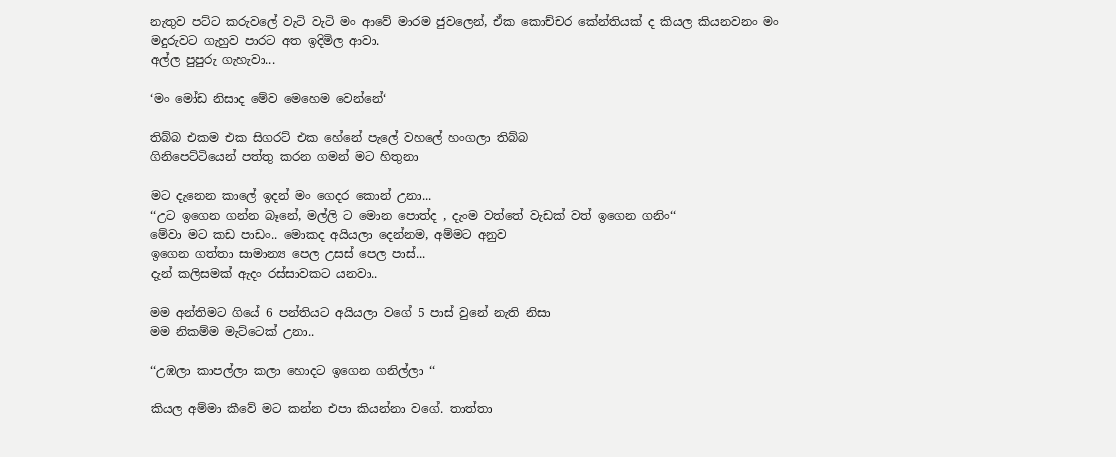නැතුව පට්ට කරුවලේ වැටි වැටි මං ආවේ මාරම ජුවලෙන්, ඒක කොච්චර කේන්තියක් ද කියල කියනවනං මං මදුරුවට ගැහුව පාරට අත ඉදිමිල ආවා.
අල්ල පුපුරු ගැහැවා...

‘මං මෝඩ නිසාද මේව මෙහෙම වෙන්නේ‘

තිබ්බ එකම එක සිගරට් එක හේනේ පැලේ වහලේ හංගලා තිබ්බ
ගිනිපෙට්ටියෙන් පත්තු කරන ගමන් මට හිතුනා

මට දැනෙන කාලේ ඉදන් මං ගෙදර කොන් උනා...
‘‘උට ඉගෙන ගන්න බෑනේ, මල්ලි ට මොන පොත්ද , දැංම වත්තේ වැඩක් වත් ඉගෙන ගනිං‘‘
මේවා මට කඩ පාඩං.. මොකද අයියලා දෙන්නම, අම්මට අනුව
ඉගෙන ගත්තා සාමාන්‍ය පෙල උසස් පෙල පාස්...
දැන් කලිසමක් ඇදං රස්සාවකට යනවා..

මම අන්තිමට ගියේ 6 පන්තියට අයියලා වගේ 5 පාස් වුනේ නැති නිසා
මම නිකම්ම මැට්ටෙක් උනා..

‘‘උඹලා කාපල්ලා කලා හොදට ඉගෙන ගනිල්ලා ‘‘

කියල අම්මා කීවේ මට කන්න එපා කියන්නා වගේ. තාත්තා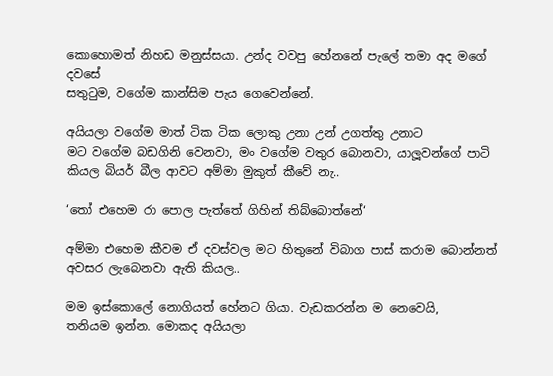කොහොමත් නිහඩ මනුස්සයා. උන්ද වවපු හේනනේ පැලේ තමා අද මගේ දවසේ
සතුටුම, වගේම කාන්සිම පැය ගෙවෙන්නේ.

අයියලා වගේම මාත් ටික ටික ලොකු උනා උන් උගත්තු උනාට
මට වගේම බඩගිනි වෙනවා, මං වගේම වතුර බොනවා, යාලූවන්ගේ පාටි කියල බියර් බීල ආවට අම්මා මුකුත් කීවේ නැ..

‘තෝ එහෙම රා පොල පැත්තේ ගිහින් තිබ්බොත්නේ‘

අම්මා එහෙම කීවම ඒ දවස්වල මට හිතුනේ විබාග පාස් කරාම බොන්නත් අවසර ලැබෙනවා ඇති කියල..

මම ඉස්කොලේ නොගියත් හේනට ගියා. වැඩකරන්න ම නෙවෙයි,
තනියම ඉන්න. මොකද අයියලා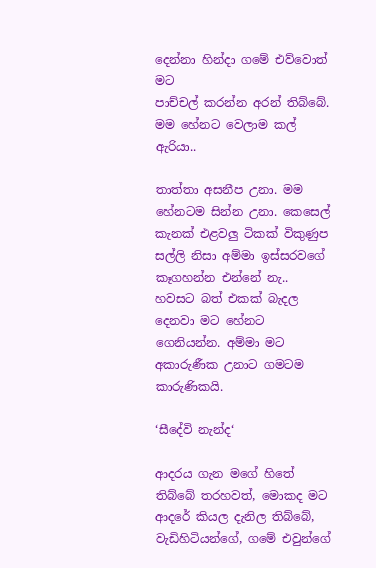දෙන්නා හින්දා ගමේ එව්වොත් මට
පාච්චල් කරන්න අරන් තිබ්බේ. මම හේනට වෙලාම කල් ඇරියා..

තාත්තා අසනීප උනා. මම හේනටම සින්න උනා. කෙසෙල් කැනක් එළවලු ටිකක් විකුණුප සල්ලි නිසා අම්මා ඉස්සරවගේ කෑගහන්න එන්නේ නැ..
හවසට බත් එකක් බැදල දෙනවා මට හේනට ගෙනියන්න. අම්මා මට
අකාරුණීක උනාට ගමටම කාරුණිකයි.

‘සීදේවි නැන්ද‘

ආදරය ගැන මගේ හිතේ තිබ්බේ තරහවත්, මොකද මට ආදරේ කියල දැනිල තිබ්බේ, වැඩිහිටියන්ගේ, ගමේ එවුන්ගේ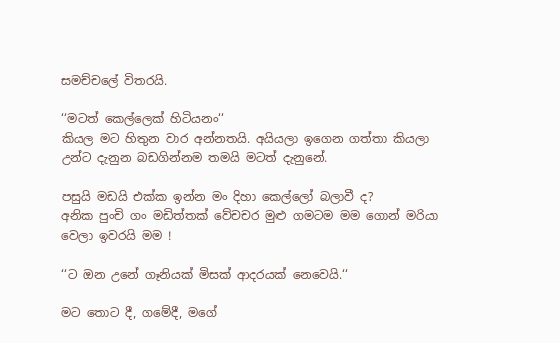සමච්චලේ විතරයි.

‘‘මටත් කෙල්ලෙක් හිටියනං‘‘
කියල මට හිතුන වාර අන්නතයි. අයියලා ඉගෙන ගත්තා කියලා උන්ට දැනුන බඩගින්නම තමයි මටත් දැනුනේ.

පසුයි මඩයි එක්ක ඉන්න මං දිහා කෙල්ලෝ බලාවී ද?
අනික පුංචි ගං මඩිත්තක් වේචචර මුළු ගමටම මම ගොන් මරියා වෙලා ඉවරයි මම !

‘‘ට ඔන උනේ ගෑනියක් මිසක් ආදරයක් නෙවෙයි.‘‘

මට තොට දී, ගමේදී, මගේ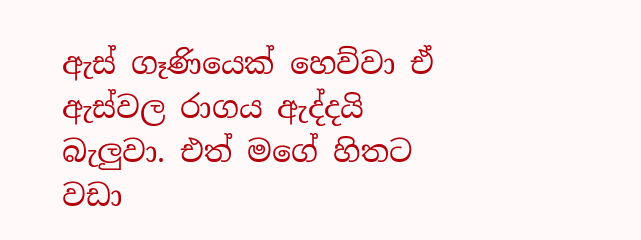ඇස් ගෑණියෙක් හෙව්වා ඒ ඇස්වල රාගය ඇද්දයි බැලුවා. එත් මගේ හිතට වඩා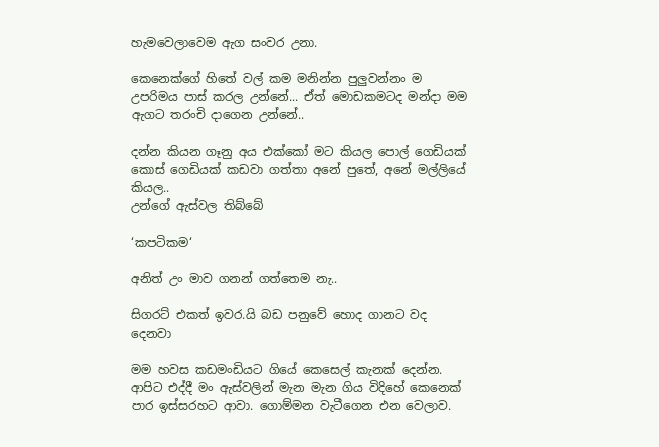හැමවෙලාවෙම ඇග සංවර උනා.

කෙනෙක්ගේ හිතේ වල් කම මනින්න පුලුවන්නං ම උපරිමය පාස් කරල උන්නේ... ඒත් මොඩකමටද මන්දා මම ඇගට තරංචි දාගෙන උන්නේ..

දන්න කියන ගෑනු අය එක්කෝ මට කියල පොල් ගෙඩියක් කොස් ගෙඩියක් කඩවා ගත්තා අනේ පුතේ, අනේ මල්ලියේ කියල..
උන්ගේ ඇස්වල තිබ්බේ

‘කපටිකම‘

අනිත් උං මාව ගනන් ගත්තෙම නැ..

සිගරට් එකත් ඉවර.යි බඩ පනුවේ හොද ගානට වද දෙනවා

මම හවස කඩමංඩියට ගියේ කෙසෙල් කැනක් දෙන්න.
ආපිට එද්දී මං ඇස්වලින් මැන මැන ගිය විදිහේ කෙනෙක් පාර ඉස්සරහට ආවා. ගොම්මන වැටීගෙන එන වෙලාව.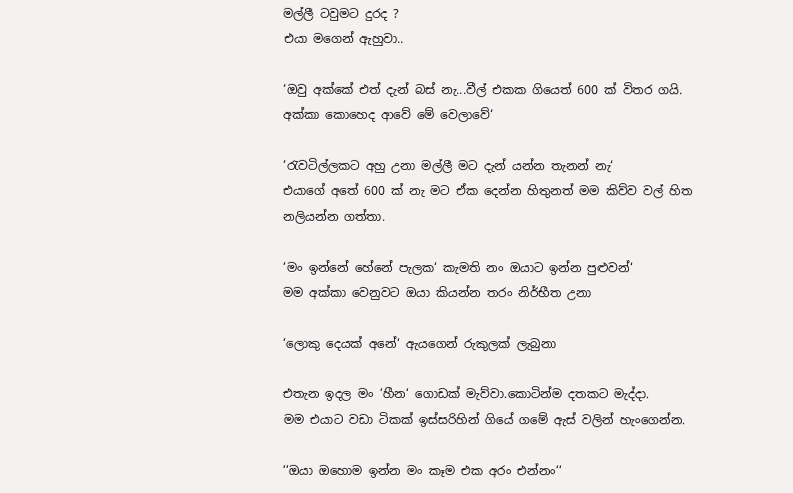මල්ලී ටවුමට දුරද ?
එයා මගෙන් ඇහුවා..

‘ඔවු අක්කේ එත් දැන් බස් නැ...වීල් එකක ගියෙත් 600 ක් විතර ගයි.
අක්කා කොහෙද ආවේ මේ වෙලාවේ‘

‘රැවටිල්ලකට අහු උනා මල්ලී මට දැන් යන්න තැනන් නැ‘
එයාගේ අතේ 600 ක් නැ මට ඒක දෙන්න හිතුනත් මම කිව්ව වල් හිත
නලියන්න ගත්තා.

‘මං ඉන්නේ හේනේ පැලක‘ කැමති නං ඔයාට ඉන්න පුළුවන්‘
මම අක්කා වෙනුවට ඔයා කියන්න තරං නිර්භීත උනා

‘ලොකු දෙයක් අනේ‘ ඇයගෙන් රුකුලක් ලැබුනා

එතැන ඉදල මං ‘හීන‘ ගොඩක් මැව්වා.කොටින්ම දතකට මැද්දා.
මම එයාට වඩා ටිකක් ඉස්සරිහින් ගියේ ගමේ ඇස් වලින් හැංගෙන්න.

‘‘ඔයා ඔහොම ඉන්න මං කෑම එක අරං එන්නං‘‘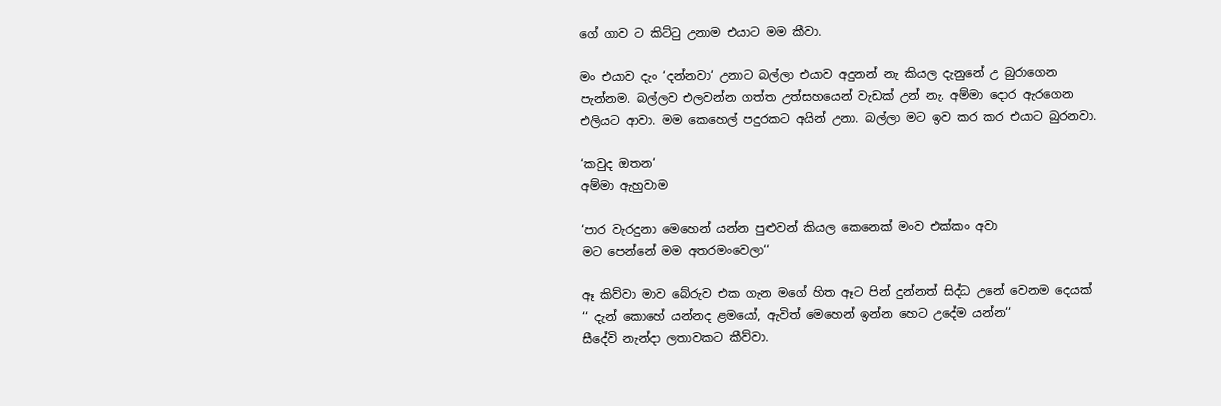ගේ ගාව ට කිට්ටු උනාම එයාට මම කීවා.

මං එයාව දැං ‘දන්නවා‘ උනාට බල්ලා එයාව අදුනන් නැ කියල දැනුනේ උ බුරාගෙන පැන්නම. බල්ලව එලවන්න ගත්ත උත්සහයෙන් වැඩක් උන් නැ. අම්මා දොර ඇරගෙන එලියට ආවා. මම කෙහෙල් පදුරකට අයින් උනා. බල්ලා මට ඉව කර කර එයාට බුරනවා.

‘කවුද ඔතන‘
අම්මා ඇහුවාම

‘පාර වැරදුනා මෙහෙන් යන්න පුළුවන් කියල කෙනෙක් මංව එක්කං අවා
මට පෙන්නේ මම අතරමංවෙලා‘‘

ඈ කිව්වා මාව බේරුව එක ගැන මගේ හිත ඈට පින් දුන්නත් සිද්ධ උනේ වෙනම දෙයක්
‘‘ දැන් කොහේ යන්නද ළමයෝ, ඇවිත් මෙහෙන් ඉන්න හෙට උදේම යන්න‘‘
සීදේවි නැන්දා ලතාවකට කීව්වා.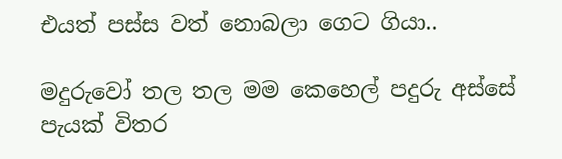එයත් පස්ස වත් නොබලා ගෙට ගියා..

මදුරුවෝ තල තල මම කෙහෙල් පදුරු අස්සේ පැයක් විතර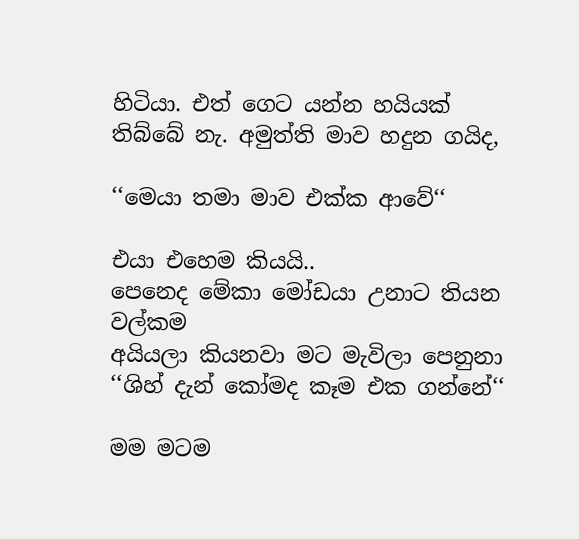හිටියා. එත් ගෙට යන්න හයියක් තිබ්බේ නැ. අමුත්ති මාව හදුන ගයිද,

‘‘මෙයා තමා මාව එක්ක ආවේ‘‘

එයා එහෙම කියයි..
පෙනෙද මේකා මෝඩයා උනාට තියන වල්කම
අයියලා කියනවා මට මැවිලා පෙනුනා
‘‘ශිහ් දැන් කෝමද කෑම එක ගන්නේ‘‘

මම මටම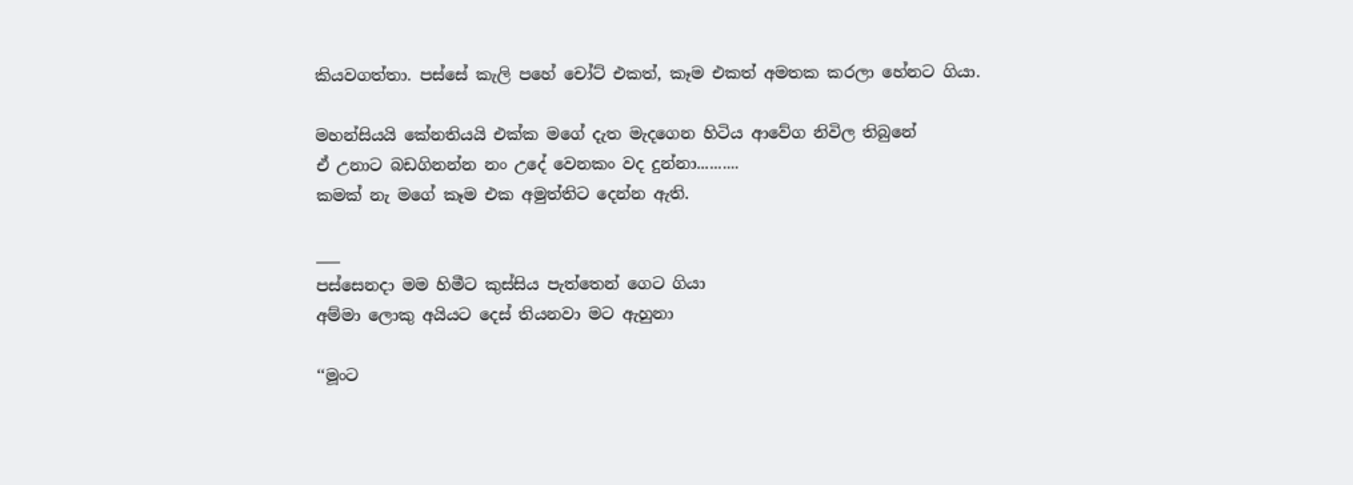කියවගත්තා. පස්සේ කැලි පහේ චෝට් එකත්, කෑම එකත් අමතක කරලා හේනට ගියා.

මහන්සියයි කේනතියයි එක්ක මගේ දැත මැදගෙන හිටිය ආවේග නිවිල තිබුනේ
ඒ උනාට බඩගිනන්න නං උදේ වෙනකං වද දුන්නා..........
කමක් නැ මගේ කෑම එක අමුත්තිට දෙන්න ඇති.

___
පස්සෙනදා මම හිමීට කුස්සිය පැත්තෙන් ගෙට ගියා
අම්මා ලොකු අයියට දෙස් තියනවා මට ඇහුනා

‘‘මූංට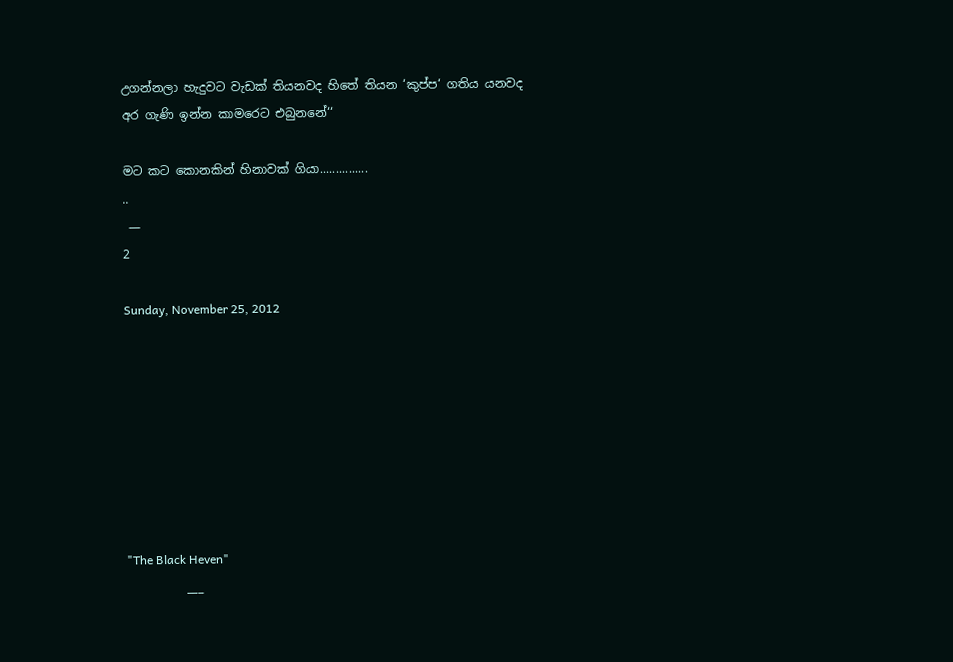උගන්නලා හැදුවට වැඩක් තියනවද හිතේ තියන ‘කුප්ප‘ ගතිය යනවද
අර ගැණි ඉන්න කාමරෙට එබුනනේ‘‘

මට කට කොනකින් හිනාවක් ගියා...............
..
 —
2

Sunday, November 25, 2012








"The Black Heven"
          ___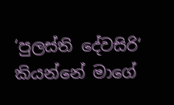‘පුලස්ති දේවසිරි‘ කියන්නේ මාගේ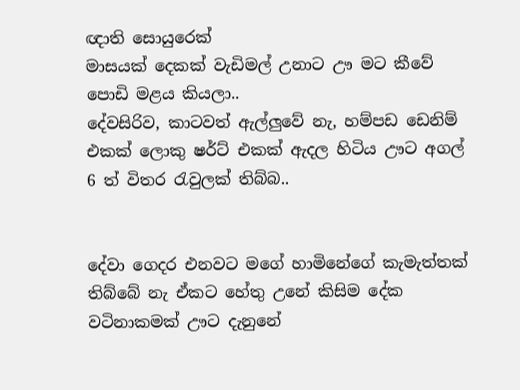ඥාති සොයුරෙක්
මාසයක් දෙකක් වැඩිමල් උනාට ඌ මට කීවේ පොඩි මළය කියලා..
දේවසිරිව, කාටවත් ඇල්ලුවේ නැ, හම්පඩ ඩෙනිම් එකක් ලොකු ෂර්ට් එකක් ඇදල හිටිය ඌට අගල් 6 ත් විතර රැවුලක් තිබ්බ..


දේවා ගෙදර එනවට මගේ හාමිනේගේ කැමැත්තක්
තිබ්බේ නැ ඒකට හේතු උනේ කිසිම දේක වටිනාකමක් ඌට දැනුනේ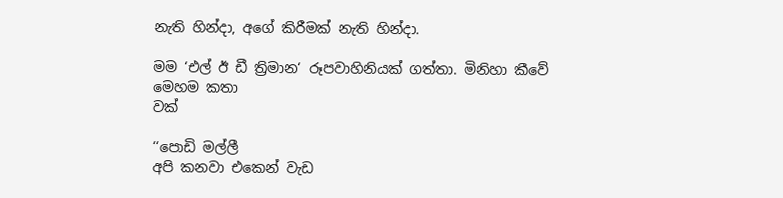නැති හින්දා, අගේ කිරීමක් නැති හින්දා.

මම ‘එල් ඊ ඩී ත්‍රිමාන‘ රූපවාහිනියක් ගත්තා. මිනිහා කීවේ මෙහම කතා
වක්

‘‘පොඩි මල්ලී
අපි කනවා එකෙන් වැඩ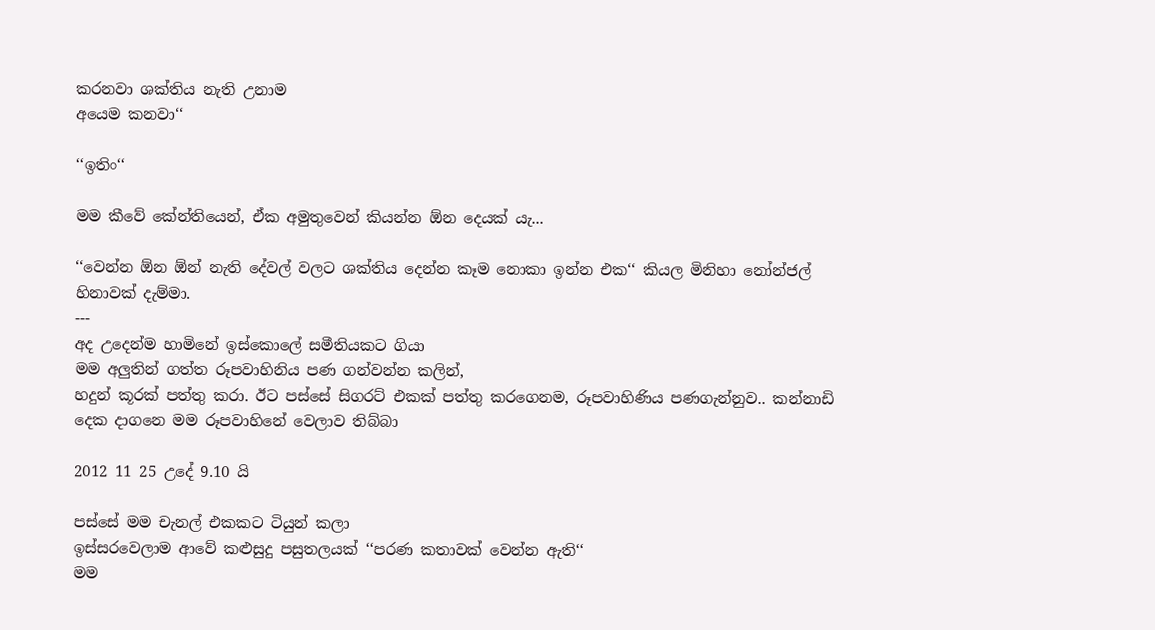කරනවා ශක්තිය නැති උනාම
අයෙම කනවා‘‘

‘‘ඉතිං‘‘

මම කීවේ කේන්තියෙන්, ඒක අමුතුවෙන් කියන්න ඕන දෙයක් යැ...

‘‘වෙන්න ඕන ඕන් නැති දේවල් වලට ශක්තිය දෙන්න කෑම නොකා ඉන්න එක‘‘ කියල මිනිහා නෝන්ජල් හිනාවක් දැම්මා.
---
අද උදෙන්ම හාමිනේ ඉස්කොලේ සමීතියකට ගියා
මම අලුතින් ගත්ත රූපවාහිනිය පණ ගන්වන්න කලින්,
හදුන් කූරක් පත්තු කරා. ඊට පස්සේ සිගරට් එකක් පත්තු කරගෙනම, රූපවාහිණිය පණගැන්නුව.. කන්නාඩි දෙක දාගනෙ මම රූපවාහිනේ වෙලාව තිබ්බා

2012 11 25 උදේ 9.10 යි

පස්සේ මම චැනල් එකකට ටියුන් කලා
ඉස්සරවෙලාම ආවේ කළුසුදු පසුතලයක් ‘‘පරණ කතාවක් වෙන්න ඇති‘‘
මම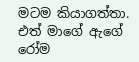මටම කියාගත්තා. එත් මාගේ ඇගේ රෝම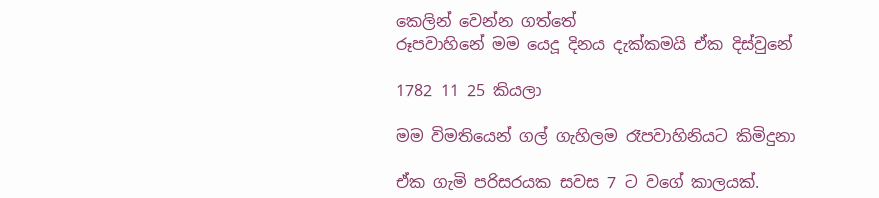කෙලින් වෙන්න ගත්තේ
රූපවාහිනේ මම යෙදූ දිනය දැක්කමයි ඒක දිස්වුනේ

1782 11 25 කියලා

මම විමතියෙන් ගල් ගැහිලම රෑපවාහිනියට කිමිදුනා

ඒක ගැමි පරිසරයක සවස 7 ට වගේ කාලයක්.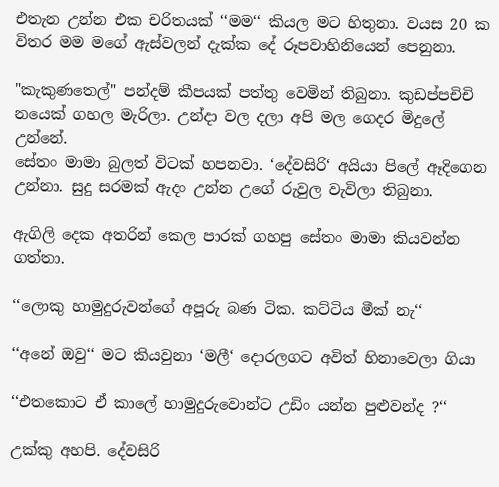එතැන උන්න එක චරිතයක් ‘‘මම‘‘ කියල මට හිතුනා. වයස 20 ක විතර මම මගේ ඇස්වලන් දැක්ක දේ රූපවාහිනියෙන් පෙනුනා.

"කැකුණතෙල්" පන්දම් කීපයක් පත්තු වෙමින් තිබුනා. කුඩප්පචිචි නයෙක් ගහල මැරිලා. උන්දා වල දලා අපි මල ගෙදර මිදුලේ උන්නේ.
සේතං මාමා බුලත් විටක් හපනවා. ‘දේවසිරි‘ අයියා පිලේ ඈදිගෙන උන්නා. සුදු සරමක් ඇදං උන්න උගේ රුවුල වැවිලා තිබුනා.

ඇගිලි දෙක අතරින් කෙල පාරක් ගහපු සේතං මාමා කියවන්න ගත්තා.

‘‘ලොකු හාමුදුරුවන්ගේ අපූරු බණ ටික. කට්ටිය මීක් නැ‘‘

‘‘අනේ ඔවු‘‘ මට කියවුනා ‘මලී‘ දොරලගට අවිත් හිනාවෙලා ගියා

‘‘එතකොට ඒ කාලේ හාමුදුරුවොන්ට උඩිං යන්න පුළුවන්ද ?‘‘

උක්කු අහපි. දේවසිරි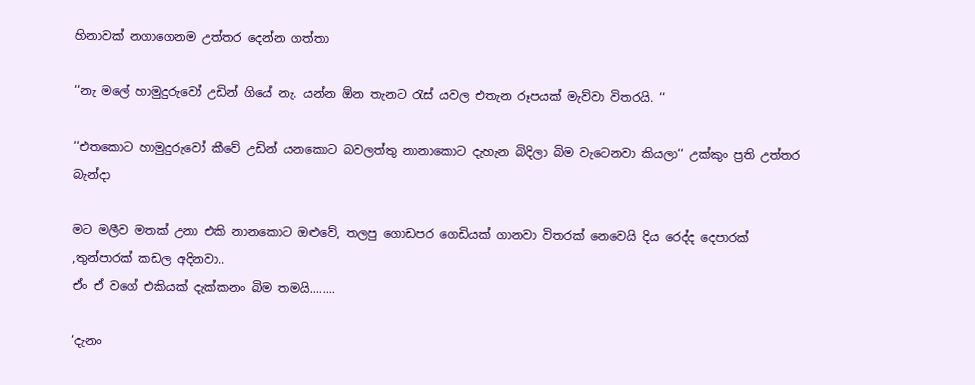හිනාවක් නගාගෙනම උත්තර දෙන්න ගත්තා

‘‘නැ මලේ හාමුදුරුවෝ උඩින් ගියේ නැ. යන්න ඕන තැනට රැස් යවල එතැන රූපයක් මැව්වා විතරයි. ‘‘

‘‘එතකොට හාමුදුරුවෝ කීවේ උඩින් යනකොට බවලත්තු නානාකොට දැහැන බිදිලා බිම වැටෙනවා කියලා‘‘ උක්කුං ප්‍රති උත්තර බැන්දා

මට මලීව මතක් උනා එකි නානකොට ඔළුවේ, තලපු ගොඩපර ගෙඩියක් ගානවා විතරක් නෙවෙයි දිය රෙද්ද දෙපාරක් ,තුන්පාරක් කඩල අදිනවා..
ඒං ඒ වගේ එකියක් දැක්කනං බිම තමයි........

‘දැනං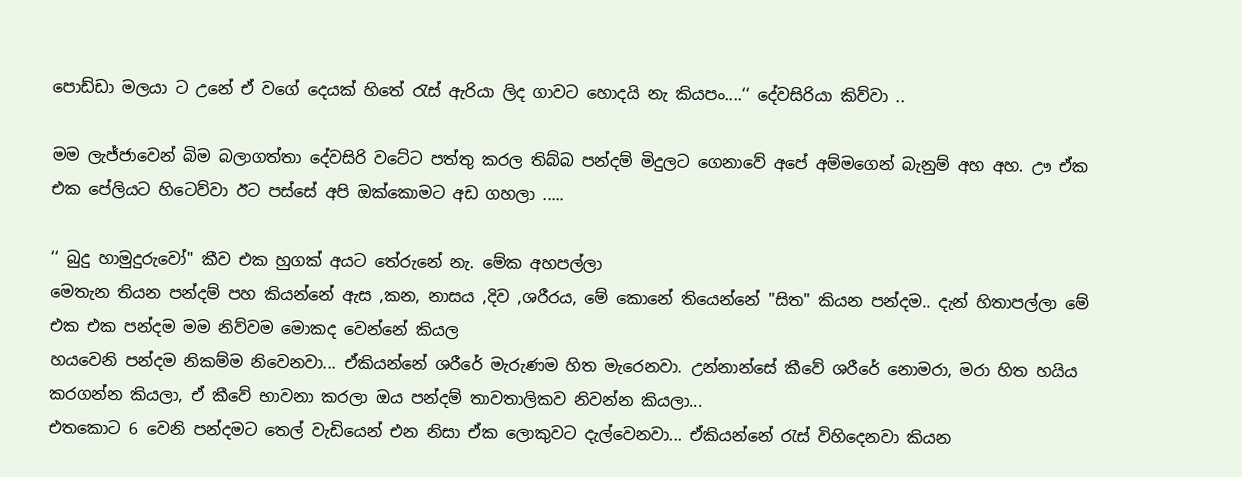පොඩ්ඩා මලයා ට උනේ ඒ වගේ දෙයක් හිතේ රැස් ඇරියා ලිද ගාවට හොදයි නැ කියපං....‘‘ දේවසිරියා කිව්වා ..

මම ලැජ්ජාවෙන් බිම බලාගත්තා දේවසිරි වටේට පත්තු කරල තිබ්බ පන්දම් මිදුලට ගෙනාවේ අපේ අම්මගෙන් බැනුම් අහ අහ. ඌ ඒක එක පේලියට හිටෙව්වා ඊට පස්සේ අපි ඔක්කොමට අඩ ගහලා .....

‘‘ බුදු හාමුදුරුවෝ" කීව එක හුගක් අයට තේරුනේ නැ. මේක අහපල්ලා
මෙතැන තියන පන්දම් පහ කියන්නේ ඇස ,කන, නාසය ,දිව ,ශරීරය, මේ කොනේ තියෙන්නේ "සිත" කියන පන්දම.. දැන් හිතාපල්ලා මේ එක එක පන්දම මම නිව්වම මොකද වෙන්නේ කියල
හයවෙනි පන්දම නිකම්ම නිවෙනවා... ඒකියන්නේ ශරීරේ මැරුණම හිත මැරෙනවා. උන්නාන්සේ කීවේ ශරීරේ නොමරා, මරා හිත හයිය කරගන්න කියලා, ඒ කීවේ භාවනා කරලා ඔය පන්දම් තාවතාලිකව නිවන්න කියලා...
එතකොට 6 වෙනි පන්දමට තෙල් වැඩියෙන් එන නිසා ඒක ලොකුවට දැල්වෙනවා... ඒකියන්නේ රැස් විහිදෙනවා කියන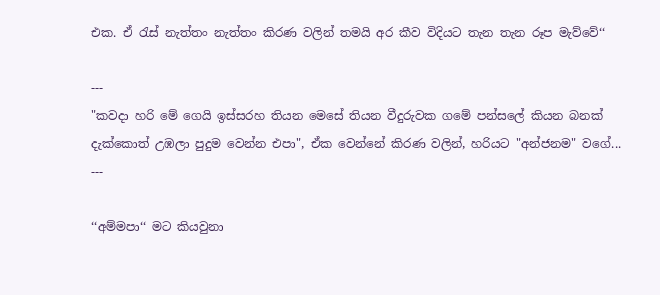එක. ඒ රැස් නැත්තං නැත්තං කිරණ වලින් තමයි අර කීව විදියට තැන තැන රූප මැව්වේ‘‘

---
"කවදා හරි මේ ගෙයි ඉස්සරහ තියන මෙසේ තියන වීදුරුවක ගමේ පන්සලේ කියන බනක් දැක්කොත් උඹලා පුදුම වෙන්න එපා", ඒක වෙන්නේ කිරණ වලින්, හරියට "අන්ජනම" වගේ...
---

‘‘අම්මපා‘‘ මට කියවුනා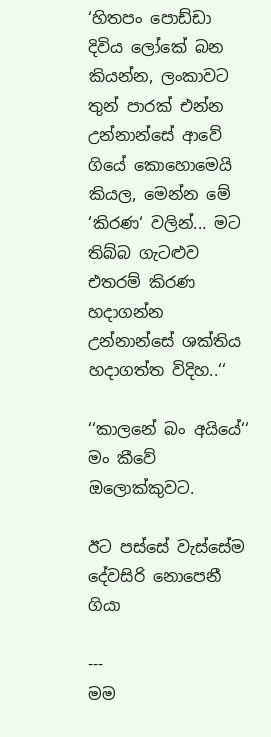‘හිතපං පොඩ්ඩා දිවිය ලෝකේ බන කියන්න, ලංකාවට තුන් පාරක් එන්න
උන්නාන්සේ ආවේ ගියේ කොහොමෙයි කියල, මෙන්න මේ ‘කිරණ‘ වලින්... මට තිබ්බ ගැටළුව එතරම් කිරණ හදාගන්න උන්නාන්සේ ශක්තිය හදාගත්ත විදිහ..‘‘

‘‘කාලනේ බං අයියේ‘‘ මං කීවේ ඔලොක්කුවට.

ඊට පස්සේ වැස්සේම දේවසිරි නොපෙනී ගියා

---
මම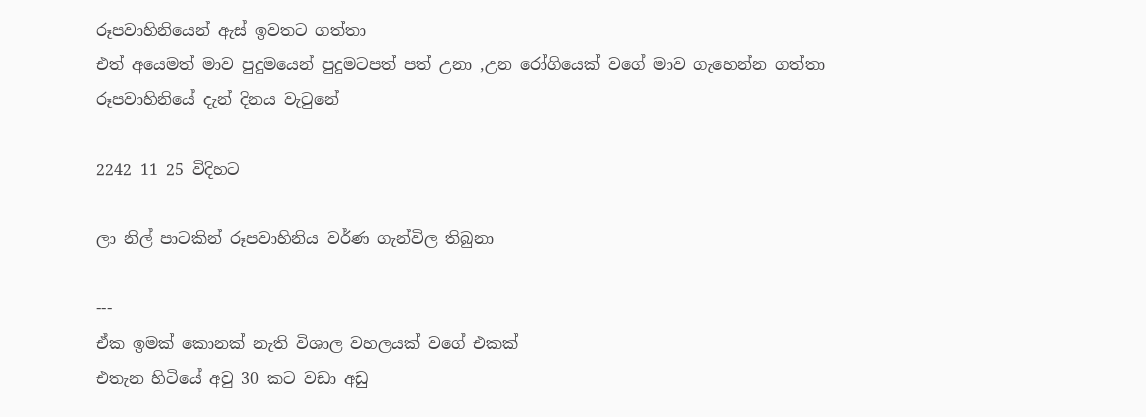රූපවාහිනියෙන් ඇස් ඉවතට ගත්තා
එත් අයෙමත් මාව පුදුමයෙන් පුදුමටපත් පත් උනා ,උන රෝගියෙක් වගේ මාව ගැහෙන්න ගත්තා
රූපවාහිනියේ දැන් දිනය වැටුනේ

2242 11 25 විදිහට

ලා නිල් පාටකින් රූපවාහිනිය වර්ණ ගැන්විල තිබුනා

---
ඒක ඉමක් කොනක් නැති විශාල වහලයක් වගේ එකක්
එතැන හිටියේ අවු 30 කට වඩා අඩු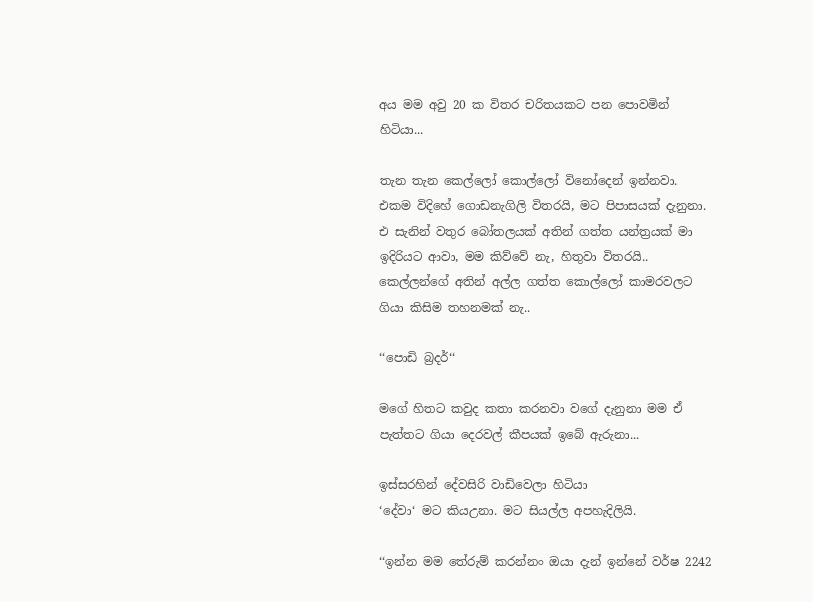අය මම අවු 20 ක විතර චරිතයකට පන පොවමින් හිටියා...

තැන තැන කෙල්ලෝ කොල්ලෝ විනෝදෙන් ඉන්නවා. එකම විදිහේ ගොඩනැගිලි විතරයි, මට පිපාසයක් දැනුනා. එ සැනින් වතුර බෝතලයක් අතින් ගත්ත යන්ත්‍රයක් මා ඉදිරියට ආවා, මම කිව්වේ නැ, හිතුවා විතරයි..
කෙල්ලන්ගේ අතින් අල්ල ගත්ත කොල්ලෝ කාමරවලට ගියා කිසිම තහනමක් නැ..

‘‘පොඩි බ්‍රදර්‘‘

මගේ හිතට කවුද කතා කරනවා වගේ දැනුනා මම ඒ පැත්තට ගියා දෙරවල් කීපයක් ඉබේ ඇරුනා...

ඉස්සරහින් දේවසිරි වාඩිවෙලා හිටියා
‘දේවා‘ මට කියඋනා. මට සියල්ල අපහැදිලියි.

‘‘ඉන්න මම තේරුම් කරන්නං ඔයා දැන් ඉන්නේ වර්ෂ 2242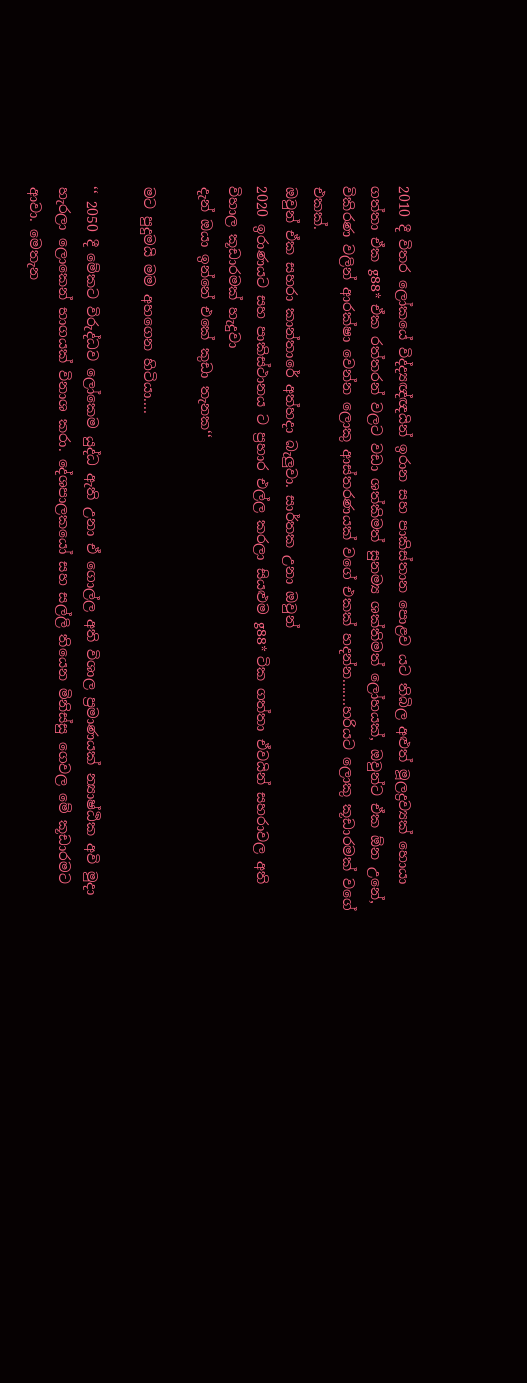2010 දී විතර ලෝකයේ විද්ද්‍යඥ්ඥයින් ඉරාන සහ පාකිස්තාන පොළව යට තිබිල අළුත් මූලද්‍රව්‍යක් හොයා ගත්තා ඒක g88* ඒක රත්තරන් වලට වඩා ශත්කිමත් සුනම්‍ය ශක්තිමත් ලෝහයක්, ඔවුන්ට ඒක ඕන උනේ, විකිරණ වලින් ආරක්ෂා වෙන්න ලොකු ආස්තරණයක් වගේ එකක් හදන්න.......හරියට ලොකු කූඩාරමක් වගේ එකක්.
ඔවුන් ඒක සහරා කාන්තාරේ අත්හදා බැලුවා. සාර්තක උනා ඔවුන්
2020 ඉරාණයට සහ පාකිස්ථානය ට ප්‍රහාර එල්ල කරලා සියළුම g88* ටික ගත්තා ඒවයින් සහරාවල අති විහාල කූඩාරමක් හැදුවා
දැන් ඔයා ඉන්නේ එකේ කුඩා තැනක‘‘

මට පුදුමයි මම අහගෙන හිටියා....

‘‘ 2050 දී මේකට විරුද්ධව ලෝකෙම යුද්ධ ඇති උනා ඒ ගොල්ල අති විශාල ප්‍රමාණයක් න්‍යාෂ්ඨික අවි මුදා හැරලා ලොකෙන් භාගයක් විනාශ කරා. දේශපාලකයෝ සහ සල්ලි තියෙන මිනිස්සු ගෙවල මේ කූඩාරමට ආවා. මෙතැන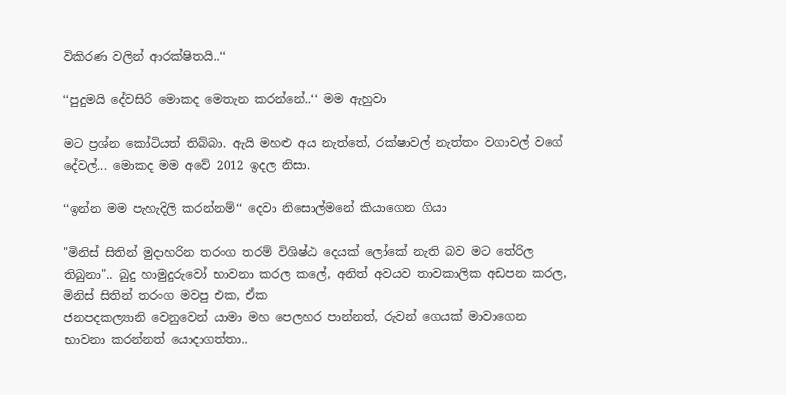විකිරණ වලින් ආරක්ෂිතයි..‘‘

‘‘පුදුමයි දේවසිරි මොකද මෙතැන කරන්නේ..‘‘ මම ඇහුවා

මට ප්‍රශ්න කෝටියත් තිබ්බා. ඇයි මහළු අය නැත්තේ, රක්ෂාවල් නැත්තං වගාවල් වගේ දේවල්... මොකද මම අවේ 2012 ඉදල නිසා.

‘‘ඉන්න මම පැහැදිලි කරන්නම්‘‘ දෙවා නිසොල්මනේ කියාගෙන ගියා

"මිනිස් සිතින් මුදාහරින තරංග තරම් විශිෂ්ඨ දෙයක් ලෝකේ නැති බව මට තේරිල තිබුනා".. බුදු හාමුදුරුවෝ භාවනා කරල කලේ, අනිත් අවයව තාවකාලික අඩපන කරල, මිනිස් සිතින් තරංග මවපු එක, ඒක
ජනපදකල්‍යානි වෙනුවෙන් යාමා මහ පෙලහර පාන්නත්, රුවන් ගෙයක් මාවාගෙන භාවනා කරන්නත් යොදාගත්තා..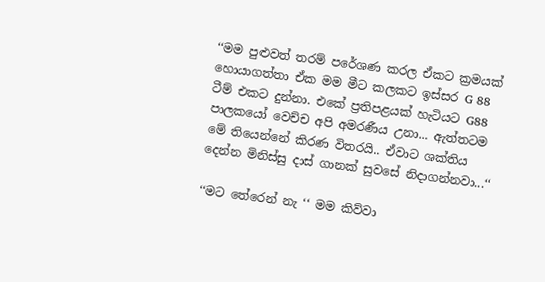‘‘මම පුළුවත් තරම් පරේශණ කරල ඒකට ක්‍රමයක් හොයාගත්තා ඒක මම මීට කලකට ඉස්සර G 88 ටීම් එකට දුන්නා. එකේ ප්‍රතිපළයක් හැටියට G88 පාලකයෝ වෙච්ච අපි අමරණීය උනා... ඇත්තටම මේ තියෙන්නේ කිරණ විතරයි.. ඒවාට ශක්තිය දෙන්න මිනිස්සු දාස් ගානක් සුවසේ නිදාගන්නවා...‘‘

‘‘මට තේරෙන් නැ ‘‘ මම කිව්වා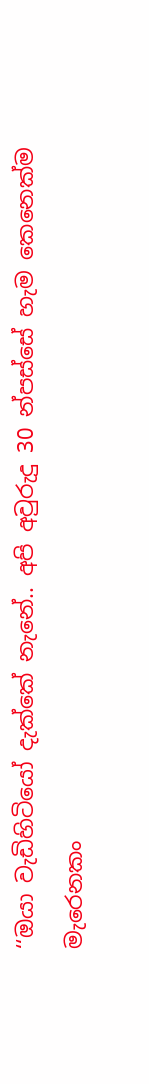‘‘ඔයා වැඩිහිටියෝ දැක්කේ නැනේ.. අපි අවුරුදු 30 න්පස්සේ හැම කෙනෙක්ම මැරෙනකං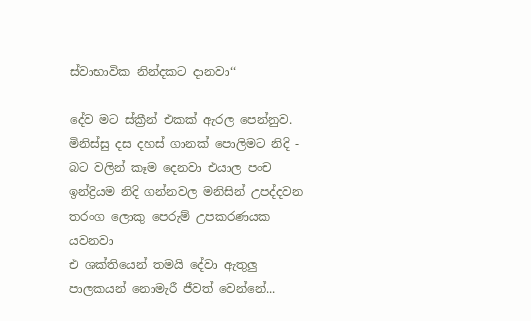ස්වාභාවික නින්දකට දානවා‘‘

දේව මට ස්ක්‍රීන් එකක් ඇරල පෙන්නුව. මිනිස්සු දස දහස් ගානක් පොලිමට නිදි - බට වලින් කෑම දෙනවා එයාල පංච ඉන්ද්‍රියම නිදි ගන්නවල මනිසින් උපද්දවන තරංග ලොකු පෙරුම් උපකරණයක යවනවා
එ ශක්තියෙන් තමයි දේවා ඇතුලු පාලකයන් නොමැරී ජීවත් වෙන්නේ...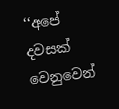‘‘අපේ දවසක් වෙනුවෙන්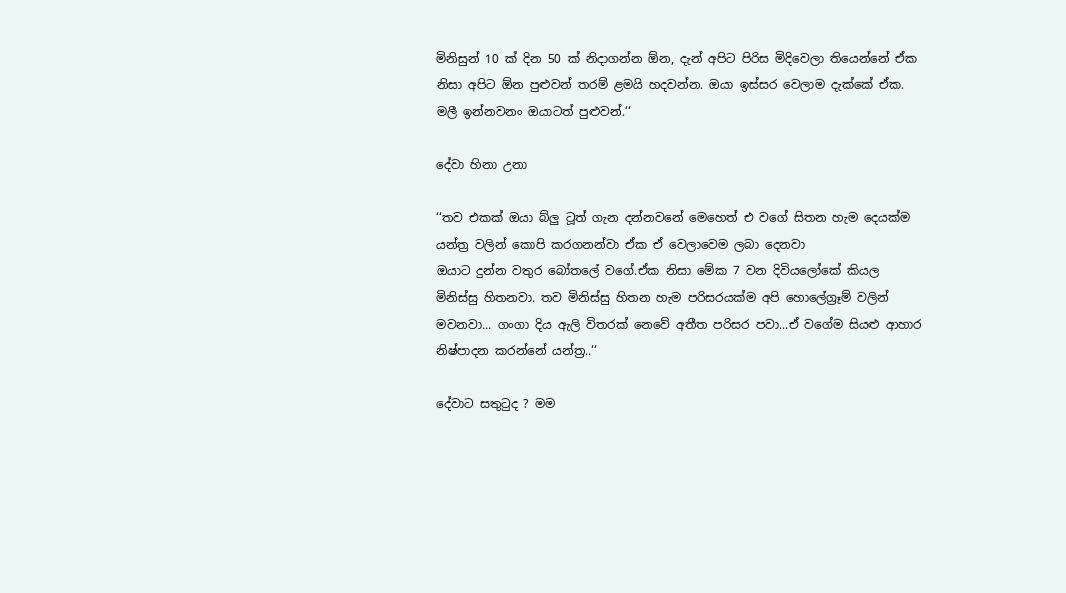මිනිසුන් 10 ක් දින 50 ක් නිදාගන්න ඕන, දැන් අපිට පිරිස මිදිවෙලා තියෙන්නේ ඒක නිසා අපිට ඕන පුළුවන් තරම් ළමයි හදවන්න. ඔයා ඉස්සර වෙලාම දැක්කේ ඒක. මලී ඉන්නවනං ඔයාටත් පුළුවන්.‘‘

දේවා හිනා උනා

‘‘තව එකක් ඔයා බ්ලු ටූත් ගැන දන්නවනේ මෙහෙත් එ වගේ සිතන හැම දෙයක්ම යන්ත්‍ර වලින් කොපි කරගනන්වා ඒක ඒ වෙලාවෙම ලබා දෙනවා
ඔයාට දුන්න වතුර බෝතලේ වගේ.ඒක නිසා මේක 7 වන දිවියලෝකේ කියල මිනිස්සු හිතනවා. තව මිනිස්සු හිතන හැම පරිසරයක්ම අපි හොලේග්‍රෑම් වලින් මවනවා... ගංගා දිය ඇලි විතරක් නෙවේ අතීත පරිසර පවා...ඒ වගේම සියළු ආහාර නිෂ්පාදන කරන්නේ යන්ත්‍ර..‘‘

දේවාට සතුටුද ? මම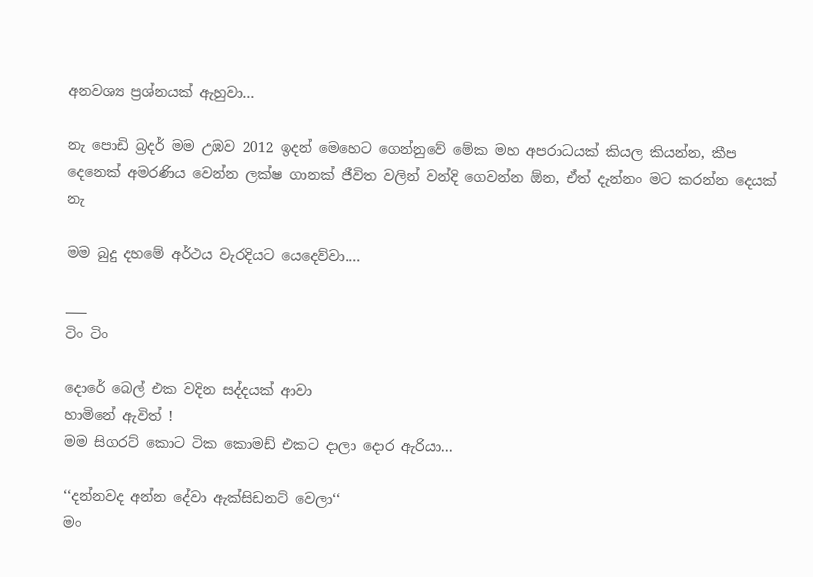අනවශ්‍ය ප්‍රශ්නයක් ඇහුවා...

නැ පොඩි බ්‍රදර් මම උඹව 2012 ඉදන් මෙහෙට ගෙන්නුවේ මේක මහ අපරාධයක් කියල කියන්න, කීප දෙනෙක් අමරණිය වෙන්න ලක්ෂ ගානක් ජීවිත වලින් වන්දි ගෙවන්න ඕන, ඒත් දැන්නං මට කරන්න දෙයක් නැ

මම බුදු දහමේ අර්ථය වැරදියට යෙදෙව්වා....

___
ටිං ටිං

දොරේ බෙල් එක වදින සද්දයක් ආවා
හාමිනේ ඇවිත් !
මම සිගරට් කොට ටික කොමඩ් එකට දාලා දොර ඇරියා...

‘‘දන්නවද අන්න දේවා ඇක්සිඩනට් වෙලා‘‘
මං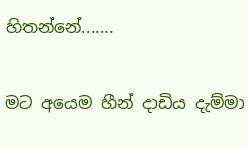හිතන්නේ.......

මට අයෙම හීන් දාඩිය දැම්මා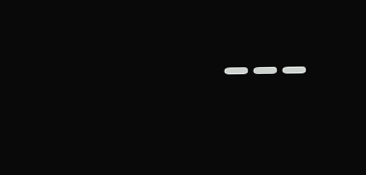---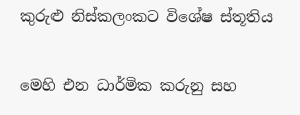කුරුළු නිස්කලංකට විශේෂ ස්තූතිය

මෙහි එන ධාර්මික කරුනු සහ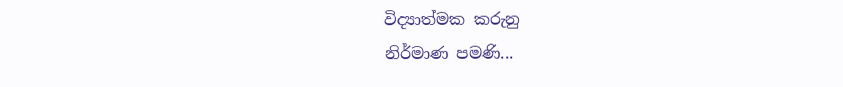විද්‍යාත්මක කරුනු
නිර්මාණ පමණි...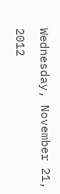Wednesday, November 21, 2012